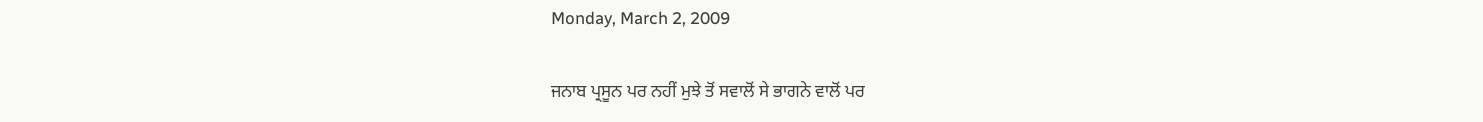Monday, March 2, 2009

ਜਨਾਬ ਪ੍ਰਸੂਨ ਪਰ ਨਹੀਂ ਮੁਝੇ ਤੋਂ ਸਵਾਲੋਂ ਸੇ ਭਾਗਨੇ ਵਾਲੋਂ ਪਰ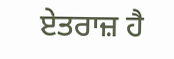ਏਤਰਾਜ਼ ਹੈ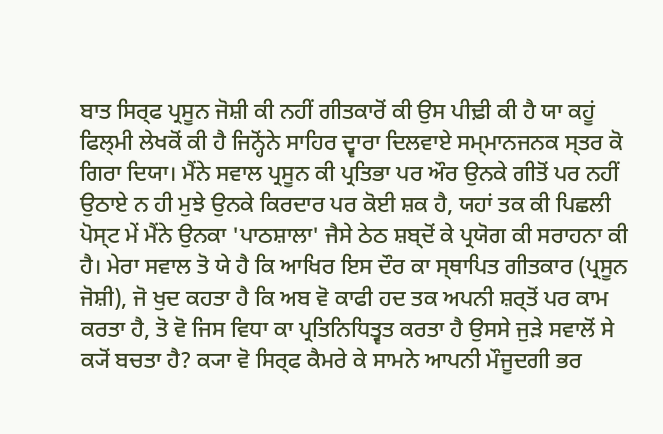ਬਾਤ ਸਿਰ੍ਫ ਪ੍ਰਸੂਨ ਜੋਸ਼ੀ ਕੀ ਨਹੀਂ ਗੀਤਕਾਰੋਂ ਕੀ ਉਸ ਪੀਢ਼ੀ ਕੀ ਹੈ ਯਾ ਕਹੂਂ ਫਿਲ੍ਮੀ ਲੇਖਕੋਂ ਕੀ ਹੈ ਜਿਨ੍ਹੋਂਨੇ ਸਾਹਿਰ ਦ੍ਵਾਰਾ ਦਿਲਵਾਏ ਸਮ੍ਮਾਨਜਨਕ ਸ੍ਤਰ ਕੋ ਗਿਰਾ ਦਿਯਾ। ਮੈਂਨੇ ਸਵਾਲ ਪ੍ਰਸੂਨ ਕੀ ਪ੍ਰਤਿਭਾ ਪਰ ਔਰ ਉਨਕੇ ਗੀਤੋਂ ਪਰ ਨਹੀਂ ਉਠਾਏ ਨ ਹੀ ਮੁਝੇ ਉਨਕੇ ਕਿਰਦਾਰ ਪਰ ਕੋਈ ਸ਼ਕ ਹੈ, ਯਹਾਂ ਤਕ ਕੀ ਪਿਛਲੀ ਪੋਸ੍ਟ ਮੇਂ ਮੈਂਨੇ ਉਨਕਾ 'ਪਾਠਸ਼ਾਲਾ' ਜੈਸੇ ਠੇਠ ਸ਼ਬ੍ਦੋਂ ਕੇ ਪ੍ਰਯੋਗ ਕੀ ਸਰਾਹਨਾ ਕੀ ਹੈ। ਮੇਰਾ ਸਵਾਲ ਤੋ ਯੇ ਹੈ ਕਿ ਆਖਿਰ ਇਸ ਦੌਰ ਕਾ ਸ੍ਥਾਪਿਤ ਗੀਤਕਾਰ (ਪ੍ਰਸੂਨ ਜੋਸ਼ੀ), ਜੋ ਖੁਦ ਕਹਤਾ ਹੈ ਕਿ ਅਬ ਵੋ ਕਾਫੀ ਹਦ ਤਕ ਅਪਨੀ ਸ਼ਰ੍ਤੋਂ ਪਰ ਕਾਮ ਕਰਤਾ ਹੈ, ਤੋ ਵੋ ਜਿਸ ਵਿਧਾ ਕਾ ਪ੍ਰਤਿਨਿਧਿਤ੍ਵਤ ਕਰਤਾ ਹੈ ਉਸਸੇ ਜੁਡ਼ੇ ਸਵਾਲੋਂ ਸੇ ਕ੍ਯੋਂ ਬਚਤਾ ਹੈ? ਕ੍ਯਾ ਵੋ ਸਿਰ੍ਫ ਕੈਮਰੇ ਕੇ ਸਾਮਨੇ ਆਪਨੀ ਮੌਜੂਦਗੀ ਭਰ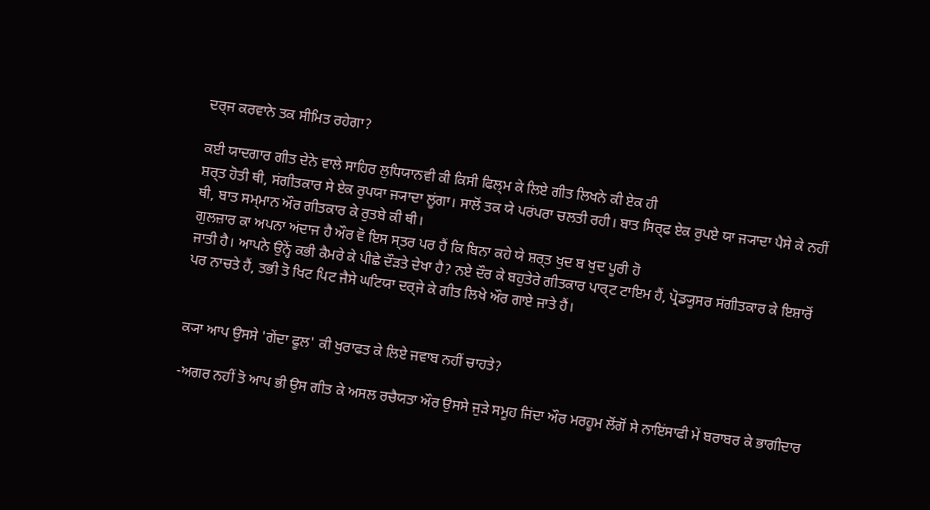ਦਰ੍ਜ ਕਰਵਾਨੇ ਤਕ ਸੀਮਿਤ ਰਹੇਗਾ?

ਕਈ ਯਾਦਗਾਰ ਗੀਤ ਦੇਨੇ ਵਾਲੇ ਸਾਹਿਰ ਲੁਧਿਯਾਨਵੀ ਕੀ ਕਿਸੀ ਫਿਲ੍ਮ ਕੇ ਲਿਏ ਗੀਤ ਲਿਖਨੇ ਕੀ ਏਕ ਹੀ
ਸ਼ਰ੍ਤ ਹੋਤੀ ਥੀ, ਸਂਗੀਤਕਾਰ ਸੇ ਏਕ ਰੁਪਯਾ ਜ੍ਯਾਦਾ ਲੂਂਗਾ। ਸਾਲੋਂ ਤਕ ਯੇ ਪਰਂਪਰਾ ਚਲਤੀ ਰਹੀ। ਬਾਤ ਸਿਰ੍ਫ ਏਕ ਰੁਪਏ ਯਾ ਜ੍ਯਾਦਾ ਪੈਸੇ ਕੇ ਨਹੀਂ ਥੀ, ਬਾਤ ਸਮ੍ਮਾਨ ਔਰ ਗੀਤਕਾਰ ਕੇ ਰੁਤਬੇ ਕੀ ਥੀ।
ਗੁਲਜ਼ਾਰ ਕਾ ਅਪਨਾ ਅਂਦਾਜ ਹੈ ਔਰ ਵੋ ਇਸ ਸ੍ਤਰ ਪਰ ਹੈਂ ਕਿ ਬਿਨਾ ਕਹੇ ਯੇ ਸ਼ਰ੍ਤ ਖੁਦ ਬ ਖੁਦ ਪੂਰੀ ਹੋ
ਜਾਤੀ ਹੈ। ਆਪਨੇ ਉਨ੍ਹੇਂ ਕਭੀ ਕੈਮਰੇ ਕੇ ਪੀਛੇ ਦੌਡ਼ਤੇ ਦੇਖਾ ਹੈ? ਨਏ ਦੌਰ ਕੇ ਬਹੁਤੇਰੇ ਗੀਤਕਾਰ ਪਾਰ੍ਟ ਟਾਇਮ ਹੈਂ, ਪ੍ਰੋਡ੍ਯੂਸਰ ਸਂਗੀਤਕਾਰ ਕੇ ਇਸ਼ਾਰੋਂ
ਪਰ ਨਾਚਤੇ ਹੈਂ, ਤਭੀ ਤੋ ਖਿਟ ਪਿਟ ਜੈਸੇ ਘਟਿਯਾ ਦਰ੍ਜੇ ਕੇ ਗੀਤ ਲਿਖੇ ਔਰ ਗਾਏ ਜਾਤੇ ਹੈਂ।


ਕ੍ਯਾ ਆਪ ਉਸਸੇ 'ਗੇਂਦਾ ਫੂਲ' ਕੀ ਖੁਰਾਫਤ ਕੇ ਲਿਏ ਜਵਾਬ ਨਹੀਂ ਚਾਹਤੇ?

-ਅਗਰ ਨਹੀਂ ਤੋ ਆਪ ਭੀ ਉਸ ਗੀਤ ਕੇ ਅਸਲ ਰਚੈਯਤਾ ਔਰ ਉਸਸੇ ਜੁਡ਼ੇ ਸਮੂਹ ਜਿਂਦਾ ਔਰ ਮਰਹੂਮ ਲੋਂਗੋਂ ਸੇ ਨਾਇਂਸਾਫੀ ਮੇਂ ਬਰਾਬਰ ਕੇ ਭਾਗੀਦਾਰ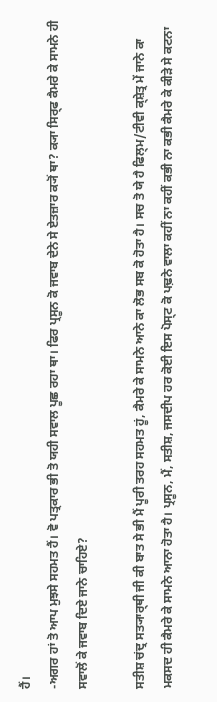ਹੈਂ।
-ਅਗਰ ਹਾਂ ਤੋ ਆਪ ਮੁਝਸੇ ਸਹਮਤ ਹੈਂ। ਵੋ ਪਤ੍ਰਕਾਰ ਭੀ ਤੋ ਯਹੀ ਸਵਾਲ ਪੂਛ ਰਹਾ ਥਾ। ਫਿਰ ਪ੍ਰਸੂਨ ਕੋ ਜਵਾਬ ਦੇਨੇ ਸੇ ਏਤਜ਼ਾਰ ਕ੍ਯੋਂ ਥਾ? ਕ੍ਯਾ ਸਿਰ੍ਫ ਕੈਮਰੇ ਕੇ ਸਾਮਨੇ ਹੀ ਸਵਾਲੋਂ ਕੇ ਜਵਾਬ ਦਿਏ ਜਾਨੇ ਚਾਹਿਏ?

ਸਤੀਸ਼ ਚਂਦ੍ਰ ਸਤ੍ਯਾਰ੍ਥੀ ਜੀ ਕੀ ਬਾਤ ਸੇ ਭੀ ਮੈਂ ਪੂਰੀ ਤਰਹ ਸਹਮਤ ਹੂਂ, ਕੈਮਰੇ ਕੇ ਸਾਮਨੇ ਆਨੇ ਕਾ ਲੋਭ ਸਬ ਕੋ ਹੋਤਾ ਹੈ। ਸਚ ਤੋ ਯੇ ਹੈ ਫਿਲ੍ਮ/ਟੀਵੀ ਕ੍ਸ਼ੇਤ੍ਰ ਮੇਂ ਜਾਨੇ ਕਾ ਮਕਸਦ ਹੀ ਕੈਮਰੇ ਕੇ ਸਾਮਨੇ ਆਨਾ ਹੋਤਾ ਹੈ। ਪ੍ਰਸੂਨ, ਮੈਂ, ਸਤੀਸ਼, ਜਸਦੀਪ ਹਰ ਕੋਈ ਇਸ ਪੋਸ੍ਟ ਕੋ ਪਢ਼ਨੇ ਵਾਲਾ ਕਹੀਂ ਨਾ ਕਹੀਂ ਕਭੀ ਨਾ ਕਭੀ ਕੈਮਰੇ ਕੇ ਕੀਡ਼ੇ ਸੇ ਕਟਨਾ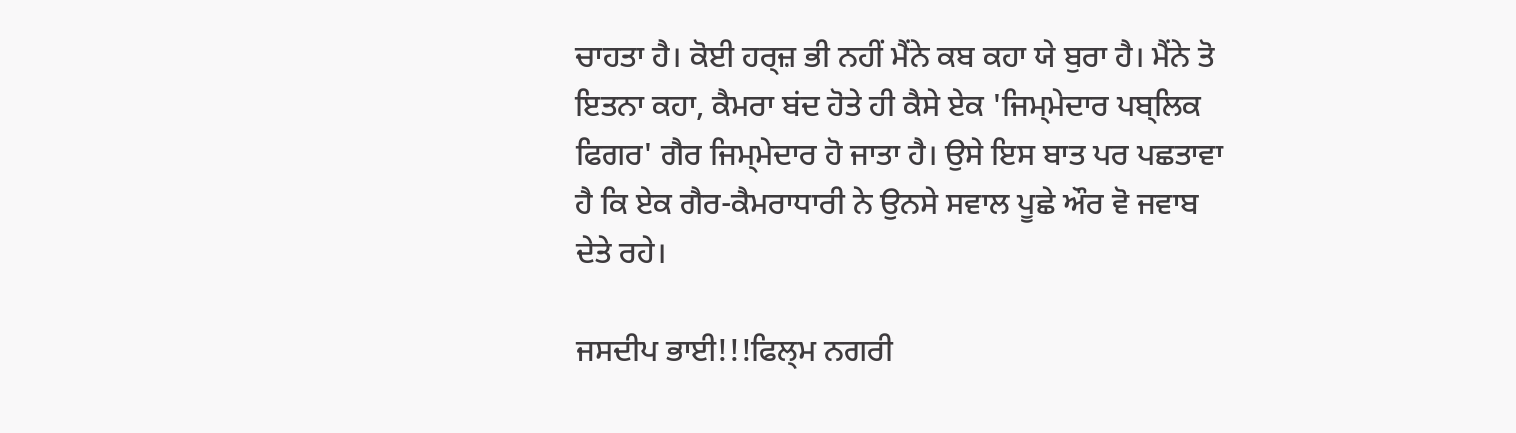ਚਾਹਤਾ ਹੈ। ਕੋਈ ਹਰ੍ਜ਼ ਭੀ ਨਹੀਂ ਮੈਂਨੇ ਕਬ ਕਹਾ ਯੇ ਬੁਰਾ ਹੈ। ਮੈਂਨੇ ਤੋ ਇਤਨਾ ਕਹਾ, ਕੈਮਰਾ ਬਂਦ ਹੋਤੇ ਹੀ ਕੈਸੇ ਏਕ 'ਜਿਮ੍ਮੇਦਾਰ ਪਬ੍ਲਿਕ ਫਿਗਰ' ਗੈਰ ਜਿਮ੍ਮੇਦਾਰ ਹੋ ਜਾਤਾ ਹੈ। ਉਸੇ ਇਸ ਬਾਤ ਪਰ ਪਛਤਾਵਾ ਹੈ ਕਿ ਏਕ ਗੈਰ-ਕੈਮਰਾਧਾਰੀ ਨੇ ਉਨਸੇ ਸਵਾਲ ਪੂਛੇ ਔਰ ਵੋ ਜਵਾਬ ਦੇਤੇ ਰਹੇ।

ਜਸਦੀਪ ਭਾਈ!!!ਫਿਲ੍ਮ ਨਗਰੀ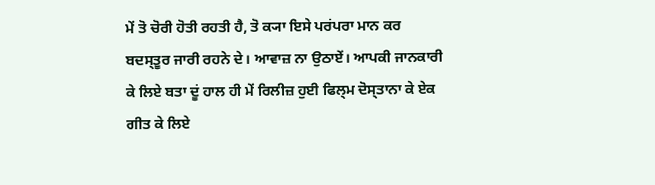ਮੇਂ ਤੋ ਚੋਰੀ ਹੋਤੀ ਰਹਤੀ ਹੈ, ਤੋ ਕ੍ਯਾ ਇਸੇ ਪਰਂਪਰਾ ਮਾਨ ਕਰ ਬਦਸ੍ਤੂਰ ਜਾਰੀ ਰਹਨੇ ਦੇ। ਆਵਾਜ਼ ਨਾ ਉਠਾਏਂ। ਆਪਕੀ ਜਾਨਕਾਰੀ ਕੇ ਲਿਏ ਬਤਾ ਦੂਂ ਹਾਲ ਹੀ ਮੇਂ ਰਿਲੀਜ਼ ਹੁਈ ਫਿਲ੍ਮ ਦੋਸ੍ਤਾਨਾ ਕੇ ਏਕ ਗੀਤ ਕੇ ਲਿਏ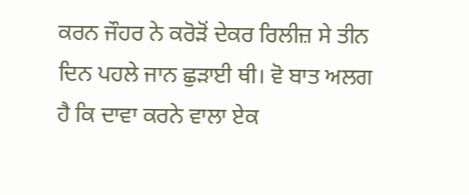ਕਰਨ ਜੌਹਰ ਨੇ ਕਰੋਡ਼ੋਂ ਦੇਕਰ ਰਿਲੀਜ਼ ਸੇ ਤੀਨ ਦਿਨ ਪਹਲੇ ਜਾਨ ਛੁਡ਼ਾਈ ਥੀ। ਵੋ ਬਾਤ ਅਲਗ ਹੈ ਕਿ ਦਾਵਾ ਕਰਨੇ ਵਾਲਾ ਏਕ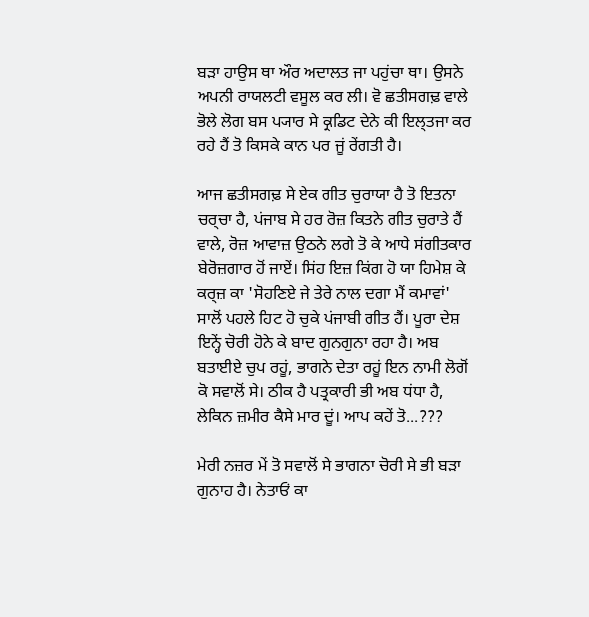ਬਡ਼ਾ ਹਾਉਸ ਥਾ ਔਰ ਅਦਾਲਤ ਜਾ ਪਹੁਂਚਾ ਥਾ। ਉਸਨੇ ਅਪਨੀ ਰਾਯਲਟੀ ਵਸੂਲ ਕਰ ਲੀ। ਵੋ ਛਤੀਸਗਢ਼ ਵਾਲੇ ਭੋਲੇ ਲੋਗ ਬਸ ਪ੍ਯਾਰ ਸੇ ਕ੍ਰਡਿਟ ਦੇਨੇ ਕੀ ਇਲ੍ਤਜਾ ਕਰ ਰਹੇ ਹੈਂ ਤੋ ਕਿਸਕੇ ਕਾਨ ਪਰ ਜੂਂ ਰੇਂਗਤੀ ਹੈ।

ਆਜ ਛਤੀਸਗਢ਼ ਸੇ ਏਕ ਗੀਤ ਚੁਰਾਯਾ ਹੈ ਤੋ ਇਤਨਾ ਚਰ੍ਚਾ ਹੈ, ਪਂਜਾਬ ਸੇ ਹਰ ਰੋਜ਼ ਕਿਤਨੇ ਗੀਤ ਚੁਰਾਤੇ ਹੈਂ ਵਾਲੇ, ਰੋਜ਼ ਆਵਾਜ਼ ਉਠਨੇ ਲਗੇ ਤੋ ਕੇ ਆਧੇ ਸਂਗੀਤਕਾਰ ਬੇਰੋਜ਼ਗਾਰ ਹੋਂ ਜਾਏਂ। ਸਿਂਹ ਇਜ਼ ਕਿਂਗ ਹੋ ਯਾ ਹਿਮੇਸ਼ ਕੇ ਕਰ੍ਜ਼ ਕਾ 'ਸੋਹਣਿਏ ਜੇ ਤੇਰੇ ਨਾਲ ਦਗਾ ਮੈਂ ਕਮਾਵਾਂ' ਸਾਲੋਂ ਪਹਲੇ ਹਿਟ ਹੋ ਚੁਕੇ ਪਂਜਾਬੀ ਗੀਤ ਹੈਂ। ਪੂਰਾ ਦੇਸ਼ ਇਨ੍ਹੇਂ ਚੋਰੀ ਹੋਨੇ ਕੇ ਬਾਦ ਗੁਨਗੁਨਾ ਰਹਾ ਹੈ। ਅਬ ਬਤਾਈਏ ਚੁਪ ਰਹੂਂ, ਭਾਗਨੇ ਦੇਤਾ ਰਹੂਂ ਇਨ ਨਾਮੀ ਲੋਗੋਂ ਕੋ ਸਵਾਲੋਂ ਸੇ। ਠੀਕ ਹੈ ਪਤ੍ਰਕਾਰੀ ਭੀ ਅਬ ਧਂਧਾ ਹੈ, ਲੇਕਿਨ ਜ਼ਮੀਰ ਕੈਸੇ ਮਾਰ ਦੂਂ। ਆਪ ਕਹੇਂ ਤੋ...???

ਮੇਰੀ ਨਜ਼ਰ ਮੇਂ ਤੋ ਸਵਾਲੋਂ ਸੇ ਭਾਗਨਾ ਚੋਰੀ ਸੇ ਭੀ ਬਡ਼ਾ ਗੁਨਾਹ ਹੈ। ਨੇਤਾਓਂ ਕਾ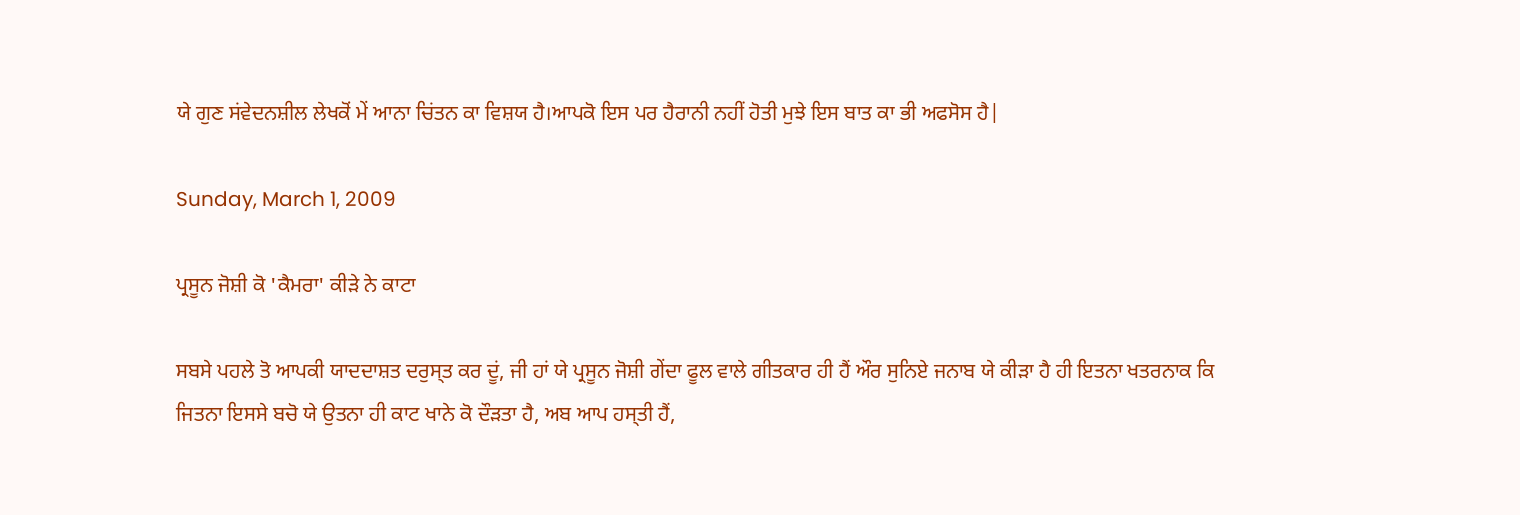ਯੇ ਗੁਣ ਸਂਵੇਦਨਸ਼ੀਲ ਲੇਖਕੋਂ ਮੇਂ ਆਨਾ ਚਿਂਤਨ ਕਾ ਵਿਸ਼ਯ ਹੈ।ਆਪਕੋ ਇਸ ਪਰ ਹੈਰਾਨੀ ਨਹੀਂ ਹੋਤੀ ਮੁਝੇ ਇਸ ਬਾਤ ਕਾ ਭੀ ਅਫਸੋਸ ਹੈ|

Sunday, March 1, 2009

ਪ੍ਰਸੂਨ ਜੋਸ਼ੀ ਕੋ 'ਕੈਮਰਾ' ਕੀਡ਼ੇ ਨੇ ਕਾਟਾ

ਸਬਸੇ ਪਹਲੇ ਤੋ ਆਪਕੀ ਯਾਦਦਾਸ਼ਤ ਦਰੁਸ੍ਤ ਕਰ ਦੂਂ, ਜੀ ਹਾਂ ਯੇ ਪ੍ਰਸੂਨ ਜੋਸ਼ੀ ਗੇਂਦਾ ਫੂਲ ਵਾਲੇ ਗੀਤਕਾਰ ਹੀ ਹੈਂ ਔਰ ਸੁਨਿਏ ਜਨਾਬ ਯੇ ਕੀਡ਼ਾ ਹੈ ਹੀ ਇਤਨਾ ਖਤਰਨਾਕ ਕਿ ਜਿਤਨਾ ਇਸਸੇ ਬਚੋ ਯੇ ਉਤਨਾ ਹੀ ਕਾਟ ਖਾਨੇ ਕੋ ਦੌਡ਼ਤਾ ਹੈ, ਅਬ ਆਪ ਹਸ੍ਤੀ ਹੈਂ,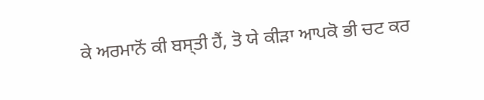ਕੇ ਅਰਮਾਨੋਂ ਕੀ ਬਸ੍ਤੀ ਹੈਂ, ਤੋ ਯੇ ਕੀਡ਼ਾ ਆਪਕੋ ਭੀ ਚਟ ਕਰ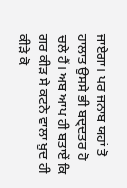ਜਾਏਗਾ। ਪਰ ਜਨਾਬ ਯਹਾਂ ਤੋ ਹਾਲਾਤ ਉਸਸੇ ਭੀ ਬਦ੍ਦਤਰ ਹੋ ਚਲੇ ਹੈਂ। ਅਬ ਆਪ ਹੀ ਬਤਾਏਂ ਕਿ ਗਰ ਕੀਡ਼ ਸੇ ਕਟਨੇ ਵਾਲਾ ਖ਼ੁਦ ਹੀ ਕੀਡ਼ੇ ਕੋ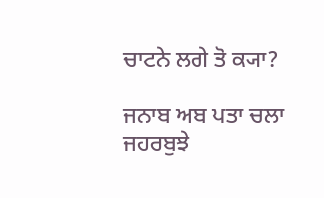ਚਾਟਨੇ ਲਗੇ ਤੋ ਕ੍ਯਾ?

ਜਨਾਬ ਅਬ ਪਤਾ ਚਲਾ ਜਹਰਬੁਝੇ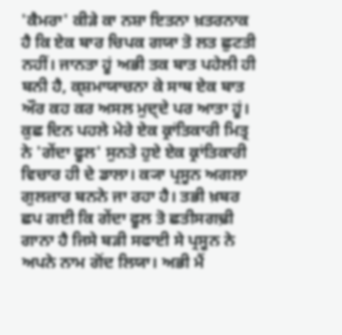'ਕੈਮਰਾ' ਕੀਡ਼ੇ ਕਾ ਨਸ਼ਾ ਇਤਨਾ ਖ਼ਤਰਨਾਕ ਹੈ ਕਿ ਏਕ ਬਾਰ ਚਿਪਕ ਗਯਾ ਤੋ ਲਤ ਛੁਟਤੀ ਨਹੀਂ। ਜਾਨਤਾ ਹੂਂ ਅਭੀ ਤਕ ਬਾਤ ਪਹੇਲੀ ਹੀ ਬਨੀ ਹੈ, ਕ੍ਸ਼ਮਾਯਾਚਨਾ ਕੇ ਸਾਥ ਏਕ ਬਾਤ ਔਰ ਕਹ ਕਰ ਅਸਲ ਮੁਦ੍ਦੇ ਪਰ ਆਤਾ ਹੂਂ। ਕੁਛ ਦਿਨ ਪਹਲੇ ਮੇਰੇ ਏਕ ਕ੍ਰਾਂਤਿਕਾਰੀ ਮਿਤ੍ਰ ਨੇ 'ਗੇਂਦਾ ਫੂਲ' ਸੁਨਤੇ ਹੁਏ ਏਕ ਕ੍ਰਾਂਤਿਕਾਰੀ ਵਿਚਾਰ ਹੀ ਦੇ ਡਾਲਾ। ਕ੍ਯਾ ਪ੍ਰਸੂਨ ਅਗਲਾ ਗੁਲਜ਼ਾਰ ਬਨਨੇ ਜਾ ਰਹਾ ਹੈ। ਤਭੀ ਖ਼ਬਰ ਛਪ ਗਈ ਕਿ ਗੇਂਦਾ ਫੂਲ ਤੋ ਛਤੀਸਗਢ਼ੀ ਗਾਨਾ ਹੈ ਜਿਸੇ ਬਡ਼ੀ ਸਫਾਈ ਸੇ ਪ੍ਰਸੂਨ ਨੇ ਅਪਨੇ ਨਾਮ ਗੋਂਦ ਲਿਯਾ। ਅਭੀ ਮੈਂ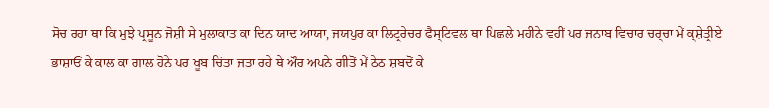ਸੋਚ ਰਹਾ ਥਾ ਕਿ ਮੁਝੇ ਪ੍ਰਸੂਨ ਜੋਸ਼ੀ ਸੇ ਮੁਲਾਕਾਤ ਕਾ ਦਿਨ ਯਾਦ ਆਯਾ, ਜਯਪੁਰ ਕਾ ਲਿਟ੍ਰਰੇਚਰ ਫੈਸ੍ਟਿਵਲ ਥਾ ਪਿਛਲੇ ਮਹੀਨੇ ਵਹੀਂ ਪਰ ਜਨਾਬ ਵਿਚਾਰ ਚਰ੍ਚਾ ਮੇਂ ਕ੍ਸ਼ੇਤ੍ਰੀਏ ਭਾਸ਼ਾਓਂ ਕੇ ਕਾਲ ਕਾ ਗਾਲ ਹੋਨੇ ਪਰ ਖੂਬ ਚਿਂਤਾ ਜਤਾ ਰਹੇ ਥੇ ਔਰ ਅਪਨੇ ਗੀਤੋਂ ਮੇਂ ਠੇਠ ਸ਼ਬਦੋਂ ਕੇ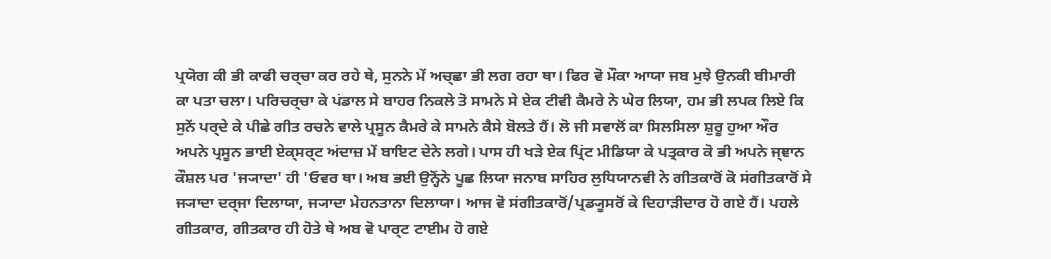ਪ੍ਰਯੋਗ ਕੀ ਭੀ ਕਾਫੀ ਚਰ੍ਚਾ ਕਰ ਰਹੇ ਥੇ, ਸੁਨਨੇ ਮੇਂ ਅਚ੍ਛਾ ਭੀ ਲਗ ਰਹਾ ਥਾ। ਫਿਰ ਵੋ ਮੌਕਾ ਆਯਾ ਜਬ ਮੁਝੇ ਉਨਕੀ ਬੀਮਾਰੀ ਕਾ ਪਤਾ ਚਲਾ। ਪਰਿਚਰ੍ਚਾ ਕੇ ਪਂਡਾਲ ਸੇ ਬਾਹਰ ਨਿਕਲੇ ਤੋ ਸਾਮਨੇ ਸੇ ਏਕ ਟੀਵੀ ਕੈਮਰੇ ਨੇ ਘੇਰ ਲਿਯਾ, ਹਮ ਭੀ ਲਪਕ ਲਿਏ ਕਿ ਸੁਨੇਂ ਪਰ੍ਦੇ ਕੇ ਪੀਛੇ ਗੀਤ ਰਚਨੇ ਵਾਲੇ ਪ੍ਰਸੂਨ ਕੈਮਰੇ ਕੇ ਸਾਮਨੇ ਕੈਸੇ ਬੋਲਤੇ ਹੈਂ। ਲੋ ਜੀ ਸਵਾਲੋਂ ਕਾ ਸਿਲਸਿਲਾ ਸ਼ੁਰੂ ਹੁਆ ਔਰ ਅਪਨੇ ਪ੍ਰਸੂਨ ਭਾਈ ਏਕ੍ਸਰ੍ਟ ਅਂਦਾਜ਼ ਮੇਂ ਬਾਇਟ ਦੇਨੇ ਲਗੇ। ਪਾਸ ਹੀ ਖਡ਼ੇ ਏਕ ਪ੍ਰਿਂਟ ਮੀਡਿਯਾ ਕੇ ਪਤ੍ਰਕਾਰ ਕੋ ਭੀ ਅਪਨੇ ਜ੍ਞਾਨ ਕੌਸ਼ਲ ਪਰ 'ਜ੍ਯਾਦਾ' ਹੀ 'ਓਵਰ ਥਾ। ਅਬ ਭਈ ਉਨ੍ਹੋਂਨੇ ਪੂਛ ਲਿਯਾ ਜਨਾਬ ਸਾਹਿਰ ਲੁਧਿਯਾਨਵੀ ਨੇ ਗੀਤਕਾਰੋਂ ਕੋ ਸਂਗੀਤਕਾਰੋਂ ਸੇ ਜ੍ਯਾਦਾ ਦਰ੍ਜਾ ਦਿਲਾਯਾ, ਜ੍ਯਾਦਾ ਮੇਹਨਤਾਨਾ ਦਿਲਾਯਾ। ਆਜ ਵੋ ਸਂਗੀਤਕਾਰੋਂ/ਪ੍ਰਡ੍ਯੂਸਰੋਂ ਕੇ ਦਿਹਾਡ਼ੀਦਾਰ ਹੋ ਗਏ ਹੈਂ। ਪਹਲੇ ਗੀਤਕਾਰ, ਗੀਤਕਾਰ ਹੀ ਹੋਤੇ ਥੇ ਅਬ ਵੋ ਪਾਰ੍ਟ ਟਾਈਮ ਹੋ ਗਏ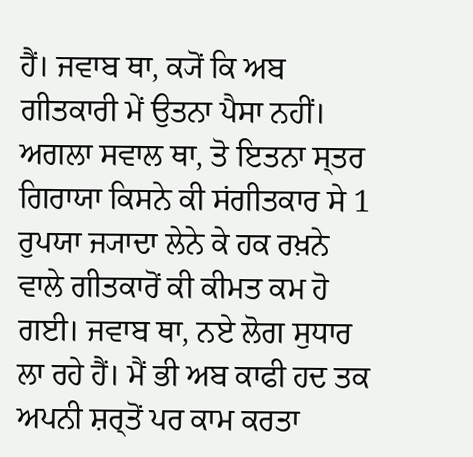ਹੈਂ। ਜਵਾਬ ਥਾ, ਕ੍ਯੋਂ ਕਿ ਅਬ ਗੀਤਕਾਰੀ ਮੇਂ ਉਤਨਾ ਪੈਸਾ ਨਹੀਂ। ਅਗਲਾ ਸਵਾਲ ਥਾ, ਤੋ ਇਤਨਾ ਸ੍ਤਰ ਗਿਰਾਯਾ ਕਿਸਨੇ ਕੀ ਸਂਗੀਤਕਾਰ ਸੇ 1 ਰੁਪਯਾ ਜ੍ਯਾਦਾ ਲੇਨੇ ਕੇ ਹਕ ਰਖ਼ਨੇ ਵਾਲੇ ਗੀਤਕਾਰੋਂ ਕੀ ਕੀਮਤ ਕਮ ਹੋ ਗਈ। ਜਵਾਬ ਥਾ, ਨਏ ਲੋਗ ਸੁਧਾਰ ਲਾ ਰਹੇ ਹੈਂ। ਮੈਂ ਭੀ ਅਬ ਕਾਫੀ ਹਦ ਤਕ ਅਪਨੀ ਸ਼ਰ੍ਤੋਂ ਪਰ ਕਾਮ ਕਰਤਾ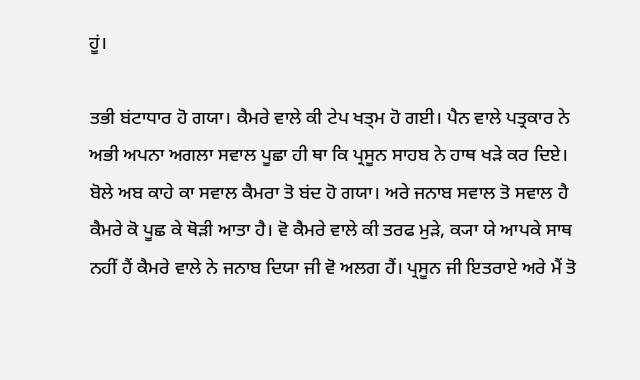ਹੂਂ।

ਤਭੀ ਬਂਟਾਧਾਰ ਹੋ ਗਯਾ। ਕੈਮਰੇ ਵਾਲੇ ਕੀ ਟੇਪ ਖਤ੍ਮ ਹੋ ਗਈ। ਪੈਨ ਵਾਲੇ ਪਤ੍ਰਕਾਰ ਨੇ ਅਭੀ ਅਪਨਾ ਅਗਲਾ ਸਵਾਲ ਪੂਛਾ ਹੀ ਥਾ ਕਿ ਪ੍ਰਸੂਨ ਸਾਹਬ ਨੇ ਹਾਥ ਖਡ਼ੇ ਕਰ ਦਿਏ। ਬੋਲੇ ਅਬ ਕਾਹੇ ਕਾ ਸਵਾਲ ਕੈਮਰਾ ਤੋ ਬਂਦ ਹੋ ਗਯਾ। ਅਰੇ ਜਨਾਬ ਸਵਾਲ ਤੋ ਸਵਾਲ ਹੈ ਕੈਮਰੇ ਕੋ ਪੂਛ ਕੇ ਥੋਡ਼ੀ ਆਤਾ ਹੈ। ਵੋ ਕੈਮਰੇ ਵਾਲੇ ਕੀ ਤਰਫ ਮੁਡ਼ੇ, ਕ੍ਯਾ ਯੇ ਆਪਕੇ ਸਾਥ ਨਹੀਂ ਹੈਂ ਕੈਮਰੇ ਵਾਲੇ ਨੇ ਜਨਾਬ ਦਿਯਾ ਜੀ ਵੋ ਅਲਗ ਹੈਂ। ਪ੍ਰਸੂਨ ਜੀ ਇਤਰਾਏ ਅਰੇ ਮੈਂ ਤੋ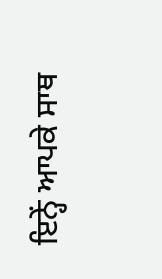ਇਨ੍ਹੇਂ ਆਪਕੇ ਸਾਥ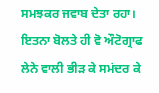ਸਮਝਕਰ ਜਵਾਬ ਦੇਤਾ ਰਹਾ। ਇਤਨਾ ਬੋਲਤੇ ਹੀ ਵੋ ਔਟੋਗ੍ਰਾਫ ਲੇਨੇ ਵਾਲੀ ਭੀਡ਼ ਕੇ ਸਮਂਦਰ ਕੇ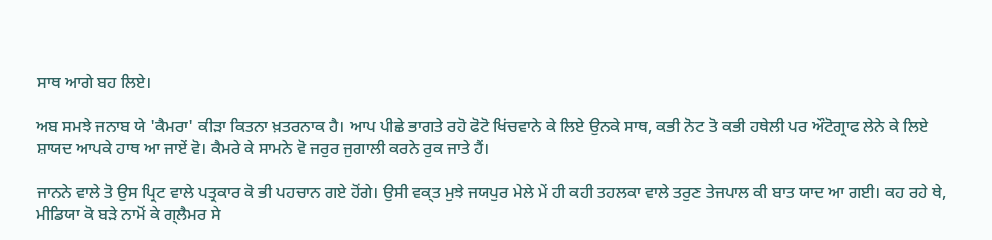ਸਾਥ ਆਗੇ ਬਹ ਲਿਏ।

ਅਬ ਸਮਝੇ ਜਨਾਬ ਯੇ 'ਕੈਮਰਾ' ਕੀਡ਼ਾ ਕਿਤਨਾ ਖ਼ਤਰਨਾਕ ਹੈ। ਆਪ ਪੀਛੇ ਭਾਗਤੇ ਰਹੋ ਫੋਟੋ ਖਿਂਚਵਾਨੇ ਕੇ ਲਿਏ ਉਨਕੇ ਸਾਥ, ਕਭੀ ਨੋਟ ਤੋ ਕਭੀ ਹਥੇਲੀ ਪਰ ਔਟੋਗ੍ਰਾਫ ਲੇਨੇ ਕੇ ਲਿਏ ਸ਼ਾਯਦ ਆਪਕੇ ਹਾਥ ਆ ਜਾਏਂ ਵੋ। ਕੈਮਰੇ ਕੇ ਸਾਮਨੇ ਵੋ ਜਰੁਰ ਜੁਗਾਲੀ ਕਰਨੇ ਰੁਕ ਜਾਤੇ ਹੈਂ।

ਜਾਨਨੇ ਵਾਲੇ ਤੋ ਉਸ ਪ੍ਰਿਟ ਵਾਲੇ ਪਤ੍ਰਕਾਰ ਕੋ ਭੀ ਪਹਚਾਨ ਗਏ ਹੋਂਗੇ। ਉਸੀ ਵਕ੍ਤ ਮੁਝੇ ਜਯਪੁਰ ਮੇਲੇ ਮੇਂ ਹੀ ਕਹੀ ਤਹਲਕਾ ਵਾਲੇ ਤਰੁਣ ਤੇਜਪਾਲ ਕੀ ਬਾਤ ਯਾਦ ਆ ਗਈ। ਕਹ ਰਹੇ ਥੇ, ਮੀਡਿਯਾ ਕੋ ਬਡ਼ੇ ਨਾਮੋਂ ਕੇ ਗ੍ਲੈਮਰ ਸੇ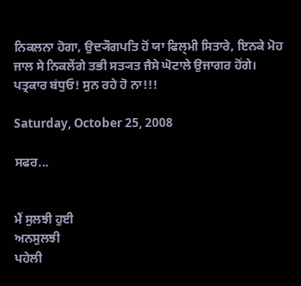ਨਿਕਲਨਾ ਹੋਗਾ, ਉਦ੍ਯੌਗਪਤਿ ਹੋਂ ਯਾ ਫਿਲ੍ਮੀ ਸਿਤਾਰੇ, ਇਨਕੇ ਮੋਹ ਜਾਲ ਸੇ ਨਿਕਲੇਂਗੇ ਤਭੀ ਸਤ੍ਯਤ ਜੈਸੇ ਘੋਟਾਲੇ ਉਜਾਗਰ ਹੋਂਗੇ। ਪਤ੍ਰਕਾਰ ਬਂਧੁਓ! ਸੁਨ ਰਹੇ ਹੋ ਨਾ!!!

Saturday, October 25, 2008

ਸਫਰ...


ਮੈਂ ਸੁਲਝੀ ਹੁਈ
ਅਨਸੁਲਝੀ
ਪਹੇਲੀ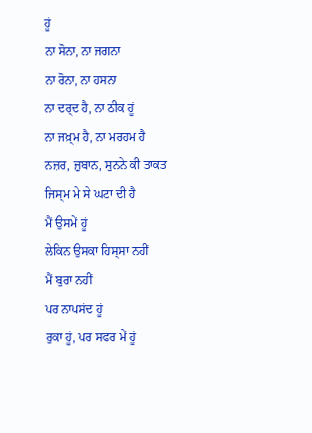ਹੂਂ
ਨਾ ਸੋਨਾ, ਨਾ ਜਗਨਾ
ਨਾ ਰੋਨਾ, ਨਾ ਹਸਨਾ
ਨਾ ਦਰ੍ਦ ਹੈ, ਨਾ ਠੀਕ ਹੂਂ
ਨਾ ਜਖ਼੍ਮ ਹੈ, ਨਾ ਮਰਹਮ ਹੈ
ਨਜ਼ਰ, ਜ਼ੁਬਾਨ, ਸੁਨਨੇ ਕੀ ਤਾਕਤ
ਜਿਸ੍ਮ ਮੇ ਸੇ ਘਟਾ ਦੀ ਹੈ
ਮੈਂ ਉਸਮੇਂ ਹੂਂ
ਲੇਕਿਨ ਉਸਕਾ ਹਿਸ੍ਸਾ ਨਹੀਂ
ਮੈਂ ਬੁਰਾ ਨਹੀਂ
ਪਰ ਨਾਪਸਂਦ ਹੂਂ
ਰੁਕਾ ਹੂਂ, ਪਰ ਸਫਰ ਮੇਂ ਹੂਂ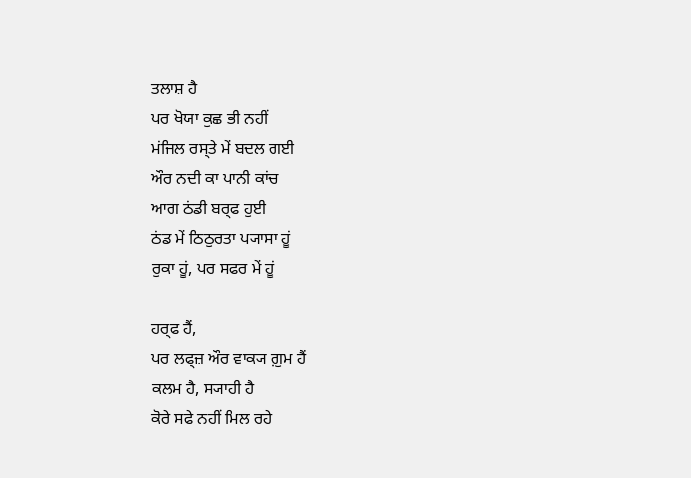ਤਲਾਸ਼ ਹੈ
ਪਰ ਖੋਯਾ ਕੁਛ ਭੀ ਨਹੀਂ
ਮਂਜਿਲ ਰਸ੍ਤੇ ਮੇਂ ਬਦਲ ਗਈ
ਔਰ ਨਦੀ ਕਾ ਪਾਨੀ ਕਾਂਚ
ਆਗ ਠਂਡੀ ਬਰ੍ਫ ਹੁਈ
ਠਂਡ ਮੇਂ ਠਿਠੁਰਤਾ ਪ੍ਯਾਸਾ ਹੂਂ
ਰੁਕਾ ਹੂਂ, ਪਰ ਸਫਰ ਮੇਂ ਹੂਂ

ਹਰ੍ਫ ਹੈਂ,
ਪਰ ਲਫ੍ਜ਼ ਔਰ ਵਾਕ੍ਯ ਗ਼ੁਮ ਹੈਂ
ਕਲਮ ਹੈ, ਸ੍ਯਾਹੀ ਹੈ
ਕੋਰੇ ਸਫੇ ਨਹੀਂ ਮਿਲ ਰਹੇ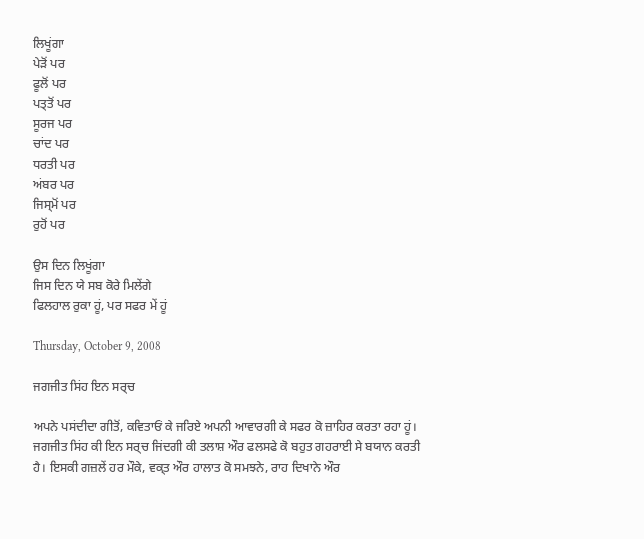ਲਿਖੂਂਗਾ
ਪੇਡ਼ੋਂ ਪਰ
ਫੂਲੋਂ ਪਰ
ਪਤ੍ਤੋਂ ਪਰ
ਸੂਰਜ ਪਰ
ਚਾਂਦ ਪਰ
ਧਰਤੀ ਪਰ
ਅਂਬਰ ਪਰ
ਜਿਸ੍ਮੋਂ ਪਰ
ਰੁਹੋਂ ਪਰ

ਉਸ ਦਿਨ ਲਿਖੂਂਗਾ
ਜਿਸ ਦਿਨ ਯੇ ਸਬ ਕੋਰੇ ਮਿਲੇਂਗੇ
ਫਿਲਹਾਲ ਰੁਕਾ ਹੂਂ, ਪਰ ਸਫਰ ਮੇਂ ਹੂਂ

Thursday, October 9, 2008

ਜਗਜੀਤ ਸਿਂਹ ਇਨ ਸਰ੍ਚ

ਅਪਨੇ ਪਸਂਦੀਦਾ ਗੀਤੋਂ, ਕਵਿਤਾਓਂ ਕੇ ਜਰਿਏ ਅਪਨੀ ਆਵਾਰਗੀ ਕੇ ਸਫਰ ਕੋ ਜ਼ਾਹਿਰ ਕਰਤਾ ਰਹਾ ਹੂਂ। ਜਗਜੀਤ ਸਿਂਹ ਕੀ ਇਨ ਸਰ੍ਚ ਜਿਂਦਗੀ ਕੀ ਤਲਾਸ਼ ਔਰ ਫਲਸਫੇ ਕੋ ਬਹੁਤ ਗਹਰਾਈ ਸੇ ਬਯਾਨ ਕਰਤੀ ਹੈ। ਇਸਕੀ ਗਜ਼ਲੇਂ ਹਰ ਮੌਕੇ, ਵਕ੍ਤ ਔਰ ਹਾਲਾਤ ਕੋ ਸਮਝਨੇ, ਰਾਹ ਦਿਖਾਨੇ ਔਰ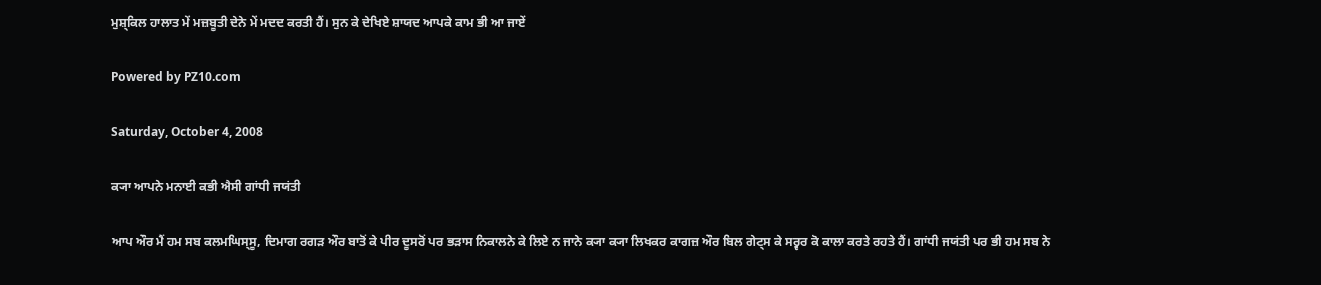ਮੁਸ਼੍ਕਿਲ ਹਾਲਾਤ ਮੇਂ ਮਜ਼ਬੂਤੀ ਦੇਨੇ ਮੇਂ ਮਦਦ ਕਰਤੀ ਹੈਂ। ਸੁਨ ਕੇ ਦੇਖਿਏ ਸ਼ਾਯਦ ਆਪਕੇ ਕਾਮ ਭੀ ਆ ਜਾਏਂ

Powered by PZ10.com

Saturday, October 4, 2008

ਕ੍ਯਾ ਆਪਨੇ ਮਨਾਈ ਕਭੀ ਐਸੀ ਗਾਂਧੀ ਜਯਂਤੀ

ਆਪ ਔਰ ਮੈਂ ਹਮ ਸਬ ਕਲਮਘਿਸ੍ਸੂ, ਦਿਮਾਗ ਰਗਡ਼ ਔਰ ਬਾਤੋਂ ਕੇ ਪੀਰ ਦੂਸਰੋਂ ਪਰ ਭਡ਼ਾਸ ਨਿਕਾਲਨੇ ਕੇ ਲਿਏ ਨ ਜਾਨੇ ਕ੍ਯਾ ਕ੍ਯਾ ਲਿਖਕਰ ਕਾਗਜ਼ ਔਰ ਬਿਲ ਗੇਟ੍ਸ ਕੇ ਸਰ੍ਵਰ ਕੋ ਕਾਲਾ ਕਰਤੇ ਰਹਤੇ ਹੈਂ। ਗਾਂਧੀ ਜਯਂਤੀ ਪਰ ਭੀ ਹਮ ਸਬ ਨੇ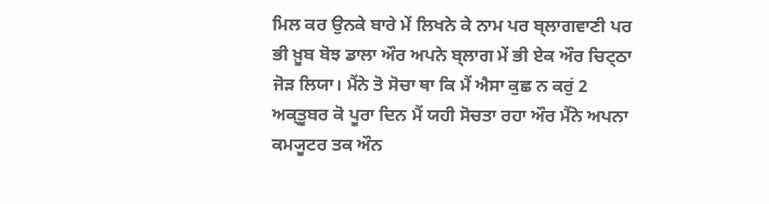ਮਿਲ ਕਰ ਉਨਕੇ ਬਾਰੇ ਮੇਂ ਲਿਖਨੇ ਕੇ ਨਾਮ ਪਰ ਬ੍ਲਾਗਵਾਣੀ ਪਰ ਭੀ ਖ਼ੂਬ ਬੋਝ ਡਾਲਾ ਔਰ ਅਪਨੇ ਬ੍ਲਾਗ ਮੇਂ ਭੀ ਏਕ ਔਰ ਚਿਟ੍ਠਾ ਜੋਡ਼ ਲਿਯਾ। ਮੈਂਨੇ ਤੋ ਸੋਚਾ ਥਾ ਕਿ ਮੈਂ ਐਸਾ ਕੁਛ ਨ ਕਰੁਂ 2 ਅਕ੍ਤੂਬਰ ਕੋ ਪੂਰਾ ਦਿਨ ਮੈਂ ਯਹੀ ਸੋਚਤਾ ਰਹਾ ਔਰ ਮੈਂਨੇ ਅਪਨਾ ਕਮ੍ਯੂਟਰ ਤਕ ਔਨ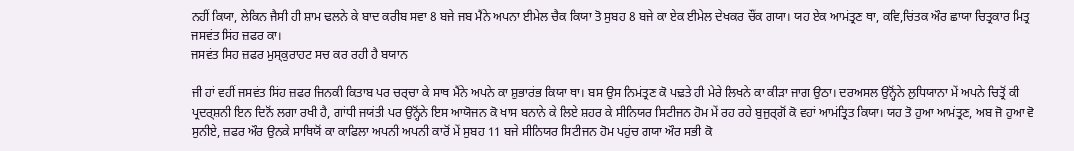ਨਹੀਂ ਕਿਯਾ, ਲੇਕਿਨ ਜੈਸੀ ਹੀ ਸ਼ਾਮ ਢਲਨੇ ਕੇ ਬਾਦ ਕਰੀਬ ਸਵਾ 8 ਬਜੇ ਜਬ ਮੈਂਨੇ ਅਪਨਾ ਈਮੇਲ ਚੈਕ ਕਿਯਾ ਤੋ ਸੁਬਹ 8 ਬਜੇ ਕਾ ਏਕ ਈਮੇਲ ਦੇਖਕਰ ਚੌਂਕ ਗਯਾ। ਯਹ ਏਕ ਆਮਂਤ੍ਰਣ ਥਾ, ਕਵਿ,ਚਿਂਤਕ ਔਰ ਛਾਯਾ ਚਿਤ੍ਰਕਾਰ ਮਿਤ੍ਰ ਜਸਵਂਤ ਸਿਂਹ ਜ਼ਫਰ ਕਾ।
ਜਸਵਂਤ ਸਿਹ ਜ਼ਫਰ ਮੁਸ੍ਕੁਰਾਹਟ ਸਚ ਕਰ ਰਹੀ ਹੈ ਬਯਾਨ

ਜੀ ਹਾਂ ਵਹੀਂ ਜਸਵਂਤ ਸਿਂਹ ਜ਼ਫਰ ਜਿਨਕੀ ਕਿਤਾਬ ਪਰ ਚਰ੍ਚਾ ਕੇ ਸਾਥ ਮੈਂਨੇ ਅਪਨੇ ਕਾ ਸ਼ੁਭਾਰਂਭ ਕਿਯਾ ਥਾ। ਬਸ ਉਸ ਨਿਮਂਤ੍ਰਣ ਕੋ ਪਢ਼ਤੇ ਹੀ ਮੇਰੇ ਲਿਖਨੇ ਕਾ ਕੀਡ਼ਾ ਜਾਗ ਉਠਾ। ਦਰਅਸਲ ਉਨ੍ਹੋਂਨੇ ਲੁਧਿਯਾਨਾ ਮੇਂ ਅਪਨੇ ਚਿਤ੍ਰੋਂ ਕੀ ਪ੍ਰਦਰ੍ਸ਼ਨੀ ਇਨ ਦਿਨੋਂ ਲਗਾ ਰਖੀ ਹੈ, ਗਾਂਧੀ ਜਯਂਤੀ ਪਰ ਉਨ੍ਹੋਂਨੇ ਇਸ ਆਯੋਜਨ ਕੋ ਖਾਸ ਬਨਾਨੇ ਕੇ ਲਿਏ ਸ਼ਹਰ ਕੇ ਸੀਨਿਯਰ ਸਿਟੀਜਨ ਹੋਮ ਮੇਂ ਰਹ ਰਹੇ ਬੁਜੁਰ੍ਗੋਂ ਕੋ ਵਹਾਂ ਆਮਂਤ੍ਰਿਤ ਕਿਯਾ। ਯਹ ਤੋ ਹੁਆ ਆਮਂਤ੍ਰਣ, ਅਬ ਜੋ ਹੁਆ ਵੋ ਸੁਨੀਏ, ਜ਼ਫਰ ਔਰ ਉਨਕੇ ਸਾਥਿਯੋਂ ਕਾ ਕਾਫਿਲਾ ਅਪਨੀ ਅਪਨੀ ਕਾਰੋਂ ਮੇਂ ਸੁਬਹ 11 ਬਜੇ ਸੀਨਿਯਰ ਸਿਟੀਜਨ ਹੋਮ ਪਹੁਂਚ ਗਯਾ ਔਰ ਸਭੀ ਕੋ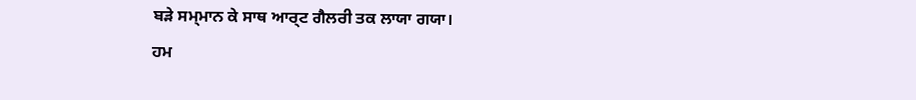ਬਡ਼ੇ ਸਮ੍ਮਾਨ ਕੇ ਸਾਥ ਆਰ੍ਟ ਗੈਲਰੀ ਤਕ ਲਾਯਾ ਗਯਾ।
ਹਮ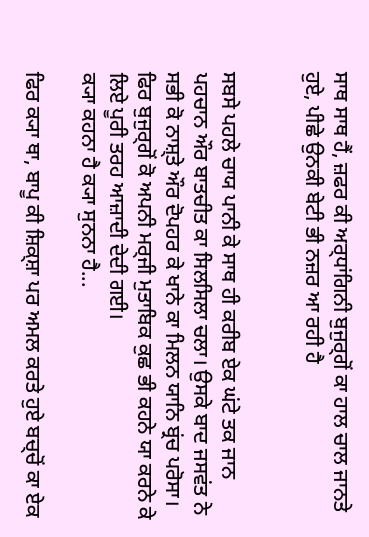ਸਾਥ ਸਾਥ ਹੈਂ, ਜ਼ਫਰ ਕੀ ਅਰ੍ਧਾਂਗਿਨੀ ਬੁਜੁਰ੍ਗੋਂ ਕਾ ਹਾਲ ਚਾਲ ਜਾਨਤੇ ਹੁਏ, ਪੀਛੇ ਉਨਕੀ ਬੇਟੀ ਭੀ ਨਜ਼ਰ ਆ ਰਹੀ ਹੈ


ਸਬਸੇ ਪਹਲੇ ਚਾਯ ਪਾਨੀ ਕੇ ਸਾਥ ਹੀ ਕਰੀਬ ਏਕ ਘਂਟੇ ਤਕ ਜਾਨ ਪਹਚਾਨ ਔਰ ਬਾਤਚੀਤ ਕਾ ਸਿਲਸਿਲਾ ਚਲਾ। ਉਸਕੇ ਬਾਦ ਜਸਵਂਤ ਨੇ ਸਭੀ ਕੋ ਨਾਸ਼੍ਤੇ ਔਰ ਦੋਪਹਰ ਕੇ ਖਾਨੇ ਕਾ ਮਿਲਨ ਯਾਨਿ ਬ੍ਰਂਚ ਪਰੋਸਾ। ਫਿਰ ਬੁਜੁਰ੍ਗੋਂ ਕੋ ਅਪਨੀ ਮਰ੍ਜੀ ਮੁਤਾਬਿਕ ਕੁਛ ਭੀ ਕਹਨੇ ਯਾ ਕਰਨੇ ਕੇ ਲਿਏ ਪੂਰੀ ਤਰਹ ਆਜ਼ਾਦੀ ਦੇਦੀ ਗਈ।
ਕ੍ਯਾ ਕਹਨਾ ਹੈ ਕ੍ਯਾ ਸੁਨਨਾ ਹੈ...

ਫਿਰ ਕ੍ਯਾ ਥਾ, ਬਾਪੂ ਕੀ ਸ਼ਿਕ੍ਸ਼ਾ ਪਰ ਅਮਲ ਕਰਤੇ ਹੁਏ ਬਚ੍ਚੋਂ ਕਾ ਏਕ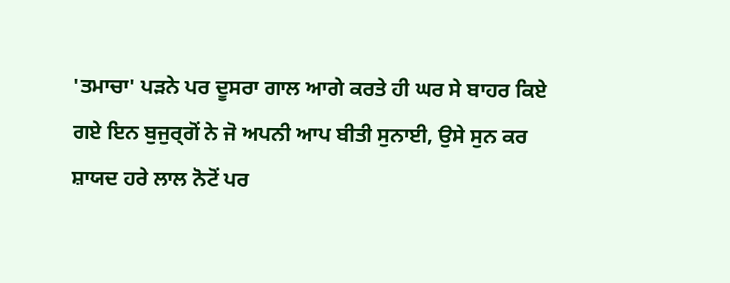'ਤਮਾਚਾ' ਪਡ਼ਨੇ ਪਰ ਦੂਸਰਾ ਗਾਲ ਆਗੇ ਕਰਤੇ ਹੀ ਘਰ ਸੇ ਬਾਹਰ ਕਿਏ ਗਏ ਇਨ ਬੁਜੁਰ੍ਗੋਂ ਨੇ ਜੋ ਅਪਨੀ ਆਪ ਬੀਤੀ ਸੁਨਾਈ, ਉਸੇ ਸੁਨ ਕਰ ਸ਼ਾਯਦ ਹਰੇ ਲਾਲ ਨੋਟੋਂ ਪਰ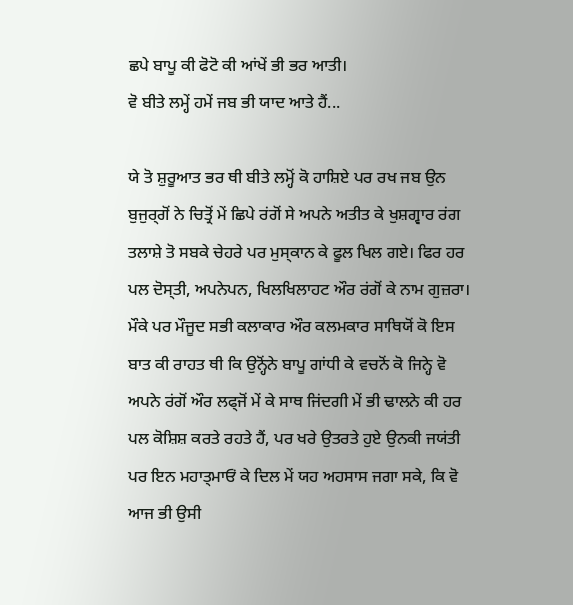ਛਪੇ ਬਾਪੂ ਕੀ ਫੋਟੋ ਕੀ ਆਂਖੇਂ ਭੀ ਭਰ ਆਤੀ।
ਵੋ ਬੀਤੇ ਲਮ੍ਹੇਂ ਹਮੇਂ ਜਬ ਭੀ ਯਾਦ ਆਤੇ ਹੈਂ...

ਯੇ ਤੋ ਸ਼ੁਰੂਆਤ ਭਰ ਥੀ ਬੀਤੇ ਲਮ੍ਹੋਂ ਕੋ ਹਾਸ਼ਿਏ ਪਰ ਰਖ ਜਬ ਉਨ ਬੁਜੁਰ੍ਗੋਂ ਨੇ ਚਿਤ੍ਰੋਂ ਮੇਂ ਛਿਪੇ ਰਂਗੋਂ ਸੇ ਅਪਨੇ ਅਤੀਤ ਕੇ ਖੁਸ਼ਗ੍ਵਾਰ ਰਂਗ ਤਲਾਸ਼ੇ ਤੋ ਸਬਕੇ ਚੇਹਰੇ ਪਰ ਮੁਸ੍ਕਾਨ ਕੇ ਫੂਲ ਖਿਲ ਗਏ। ਫਿਰ ਹਰ ਪਲ ਦੋਸ੍ਤੀ, ਅਪਨੇਪਨ, ਖਿਲਖਿਲਾਹਟ ਔਰ ਰਂਗੋਂ ਕੇ ਨਾਮ ਗੁਜ਼ਰਾ। ਮੌਕੇ ਪਰ ਮੌਜੂਦ ਸਭੀ ਕਲਾਕਾਰ ਔਰ ਕਲਮਕਾਰ ਸਾਥਿਯੋਂ ਕੋ ਇਸ ਬਾਤ ਕੀ ਰਾਹਤ ਥੀ ਕਿ ਉਨ੍ਹੋਂਨੇ ਬਾਪੂ ਗਾਂਧੀ ਕੇ ਵਚਨੋਂ ਕੋ ਜਿਨ੍ਹੇ ਵੋ ਅਪਨੇ ਰਂਗੋਂ ਔਰ ਲਫ੍ਜੋਂ ਮੇਂ ਕੇ ਸਾਥ ਜਿਂਦਗੀ ਮੇਂ ਭੀ ਢਾਲਨੇ ਕੀ ਹਰ ਪਲ ਕੋਸ਼ਿਸ਼ ਕਰਤੇ ਰਹਤੇ ਹੈਂ, ਪਰ ਖਰੇ ਉਤਰਤੇ ਹੁਏ ਉਨਕੀ ਜਯਂਤੀ ਪਰ ਇਨ ਮਹਾਤ੍ਮਾਓਂ ਕੇ ਦਿਲ ਮੇਂ ਯਹ ਅਹਸਾਸ ਜਗਾ ਸਕੇ, ਕਿ ਵੋ ਆਜ ਭੀ ਉਸੀ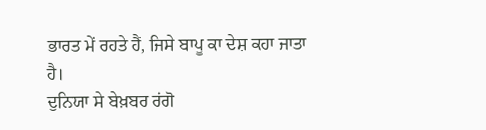ਭਾਰਤ ਮੇਂ ਰਹਤੇ ਹੈਂ, ਜਿਸੇ ਬਾਪੂ ਕਾ ਦੇਸ਼ ਕਹਾ ਜਾਤਾ ਹੈ।
ਦੁਨਿਯਾ ਸੇ ਬੇਖ਼ਬਰ ਰਂਗੋ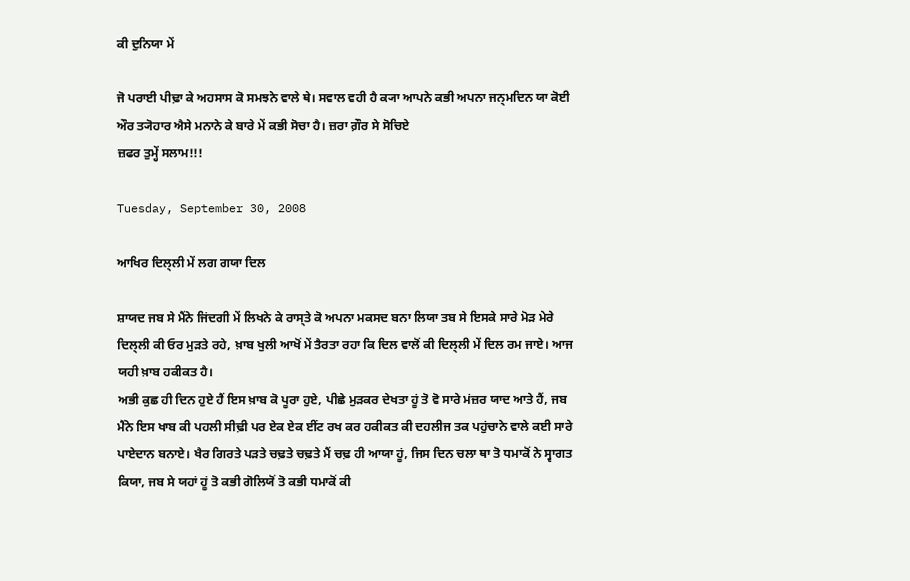ਕੀ ਦੁਨਿਯਾ ਮੇਂ

ਜੋ ਪਰਾਈ ਪੀਢ਼ਾ ਕੇ ਅਹਸਾਸ ਕੋ ਸਮਝਨੇ ਵਾਲੇ ਥੇ। ਸਵਾਲ ਵਹੀ ਹੈ ਕ੍ਯਾ ਆਪਨੇ ਕਭੀ ਅਪਨਾ ਜਨ੍ਮਦਿਨ ਯਾ ਕੋਈ ਔਰ ਤ੍ਯੋਹਾਰ ਐਸੇ ਮਨਾਨੇ ਕੇ ਬਾਰੇ ਮੇਂ ਕਭੀ ਸੋਚਾ ਹੈ। ਜ਼ਰਾ ਗ਼ੌਰ ਸੇ ਸੋਚਿਏ
ਜ਼ਫਰ ਤੁਮ੍ਹੇਂ ਸਲਾਮ!!!

Tuesday, September 30, 2008

ਆਖਿਰ ਦਿਲ੍ਲੀ ਮੇਂ ਲਗ ਗਯਾ ਦਿਲ

ਸ਼ਾਯਦ ਜਬ ਸੇ ਮੈਂਨੇ ਜਿਂਦਗੀ ਮੇਂ ਲਿਖਨੇ ਕੇ ਰਾਸ੍ਤੇ ਕੋ ਅਪਨਾ ਮਕਸਦ ਬਨਾ ਲਿਯਾ ਤਬ ਸੇ ਇਸਕੇ ਸਾਰੇ ਮੋਡ਼ ਮੇਰੇ ਦਿਲ੍ਲੀ ਕੀ ਓਰ ਮੁਡ਼ਤੇ ਰਹੇ, ਖ਼ਾਬ ਖੁਲੀ ਆਖੋਂ ਮੇਂ ਤੈਰਤਾ ਰਹਾ ਕਿ ਦਿਲ ਵਾਲੋਂ ਕੀ ਦਿਲ੍ਲੀ ਮੇਂ ਦਿਲ ਰਮ ਜਾਏ। ਆਜ ਯਹੀ ਖ਼ਾਬ ਹਕੀਕਤ ਹੈ।
ਅਭੀ ਕੁਛ ਹੀ ਦਿਨ ਹੁਏ ਹੈਂ ਇਸ ਖ਼ਾਬ ਕੋ ਪੂਰਾ ਹੁਏ, ਪੀਛੇ ਮੁਡ਼ਕਰ ਦੇਖਤਾ ਹੂਂ ਤੋ ਵੋ ਸਾਰੇ ਮਂਜ਼ਰ ਯਾਦ ਆਤੇ ਹੈਂ, ਜਬ ਮੈਂਨੇ ਇਸ ਖਾਬ ਕੀ ਪਹਲੀ ਸੀਢ਼ੀ ਪਰ ਏਕ ਏਕ ਈਂਟ ਰਖ ਕਰ ਹਕੀਕਤ ਕੀ ਦਹਲੀਜ ਤਕ ਪਹੁਂਚਾਨੇ ਵਾਲੇ ਕਈ ਸਾਰੇ ਪਾਏਦਾਨ ਬਨਾਏ। ਖੈਰ ਗਿਰਤੇ ਪਡ਼ਤੇ ਚਢ਼ਤੇ ਚਢ਼ਤੇ ਮੈਂ ਚਢ਼ ਹੀ ਆਯਾ ਹੂਂ, ਜਿਸ ਦਿਨ ਚਲਾ ਥਾ ਤੋ ਧਮਾਕੋਂ ਨੇ ਸ੍ਵਾਗਤ ਕਿਯਾ, ਜਬ ਸੇ ਯਹਾਂ ਹੂਂ ਤੋ ਕਭੀ ਗੋਲਿਯੋਂ ਤੋ ਕਭੀ ਧਮਾਕੋਂ ਕੀ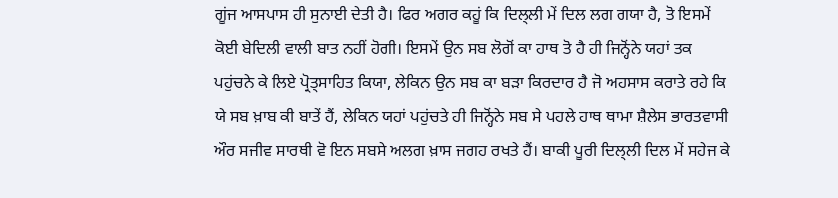ਗੂਂਜ ਆਸਪਾਸ ਹੀ ਸੁਨਾਈ ਦੇਤੀ ਹੈ। ਫਿਰ ਅਗਰ ਕਹੂਂ ਕਿ ਦਿਲ੍ਲੀ ਮੇਂ ਦਿਲ ਲਗ ਗਯਾ ਹੈ, ਤੋ ਇਸਮੇਂ ਕੋਈ ਬੇਦਿਲੀ ਵਾਲੀ ਬਾਤ ਨਹੀਂ ਹੋਗੀ। ਇਸਮੇਂ ਉਨ ਸਬ ਲੋਗੋਂ ਕਾ ਹਾਥ ਤੋ ਹੈ ਹੀ ਜਿਨ੍ਹੋਂਨੇ ਯਹਾਂ ਤਕ ਪਹੁਂਚਨੇ ਕੇ ਲਿਏ ਪ੍ਰੋਤ੍ਸਾਹਿਤ ਕਿਯਾ, ਲੇਕਿਨ ਉਨ ਸਬ ਕਾ ਬਡ਼ਾ ਕਿਰਦਾਰ ਹੈ ਜੋ ਅਹਸਾਸ ਕਰਾਤੇ ਰਹੇ ਕਿ ਯੇ ਸਬ ਖ਼ਾਬ ਕੀ ਬਾਤੇਂ ਹੈਂ, ਲੇਕਿਨ ਯਹਾਂ ਪਹੁਂਚਤੇ ਹੀ ਜਿਨ੍ਹੋਂਨੇ ਸਬ ਸੇ ਪਹਲੇ ਹਾਥ ਥਾਮਾ ਸ਼ੈਲੇਸ ਭਾਰਤਵਾਸੀ ਔਰ ਸਜੀਵ ਸਾਰਥੀ ਵੋ ਇਨ ਸਬਸੇ ਅਲਗ ਖ਼ਾਸ ਜਗਹ ਰਖਤੇ ਹੈਂ। ਬਾਕੀ ਪੂਰੀ ਦਿਲ੍ਲੀ ਦਿਲ ਮੇਂ ਸਹੇਜ ਕੇ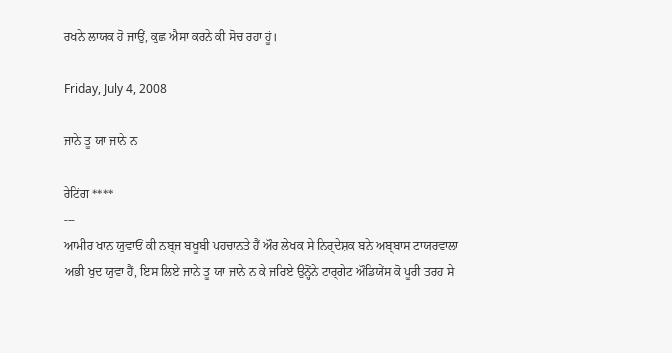ਰਖਨੇ ਲਾਯਕ ਹੋ ਜਾਉਂ, ਕੁਛ ਐਸਾ ਕਰਨੇ ਕੀ ਸੋਚ ਰਹਾ ਹੂਂ।

Friday, July 4, 2008

ਜਾਨੇ ਤੂ ਯਾ ਜਾਨੇ ਨ

ਰੇਟਿਂਗ ****
---
ਆਮੀਰ ਖਾਨ ਯੁਵਾਓਂ ਕੀ ਨਬ੍ਜ ਬਖੂਬੀ ਪਹਚਾਨਤੇ ਹੈਂ ਔਰ ਲੇਖਕ ਸੇ ਨਿਰ੍ਦੇਸ਼ਕ ਬਨੇ ਅਬ੍ਬਾਸ ਟਾਯਰਵਾਲਾ ਅਭੀ ਖੁਦ ਯੁਵਾ ਹੈਂ, ਇਸ ਲਿਏ ਜਾਨੇ ਤੂ ਯਾ ਜਾਨੇ ਨ ਕੇ ਜਰਿਏ ਉਨ੍ਹੋਂਨੇ ਟਾਰ੍ਗੇਟ ਔਡਿਯੇਂਸ ਕੋ ਪੂਰੀ ਤਰਹ ਸੇ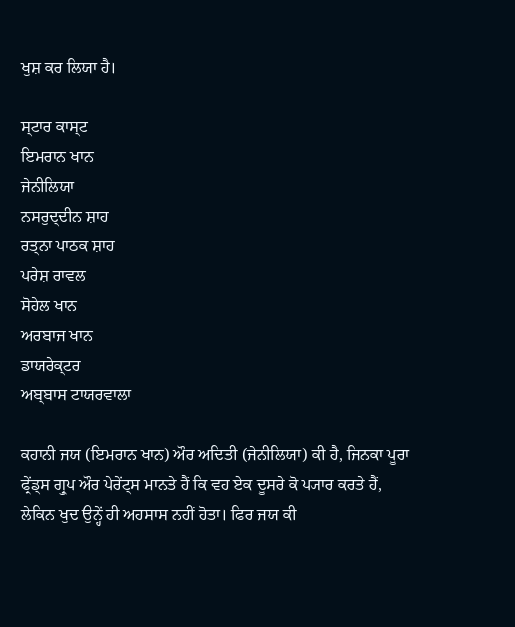ਖੁਸ਼ ਕਰ ਲਿਯਾ ਹੈ।

ਸ੍ਟਾਰ ਕਾਸ੍ਟ
ਇਮਰਾਨ ਖਾਨ
ਜੇਨੀਲਿਯਾ
ਨਸਰੁਦ੍ਦੀਨ ਸ਼ਾਹ
ਰਤ੍ਨਾ ਪਾਠਕ ਸ਼ਾਹ
ਪਰੇਸ਼ ਰਾਵਲ
ਸੋਹੇਲ ਖਾਨ
ਅਰਬਾਜ ਖਾਨ
ਡਾਯਰੇਕ੍ਟਰ
ਅਬ੍ਬਾਸ ਟਾਯਰਵਾਲਾ

ਕਹਾਨੀ ਜਯ (ਇਮਰਾਨ ਖਾਨ) ਔਰ ਅਦਿਤੀ (ਜੇਨੀਲਿਯਾ) ਕੀ ਹੈ, ਜਿਨਕਾ ਪੂਰਾ ਫ੍ਰੇਂਡ੍ਸ ਗ੍ਰੁਪ ਔਰ ਪੇਰੇਂਟ੍ਸ ਮਾਨਤੇ ਹੈਂ ਕਿ ਵਹ ਏਕ ਦੂਸਰੇ ਕੋ ਪ੍ਯਾਰ ਕਰਤੇ ਹੈਂ, ਲੇਕਿਨ ਖੁਦ ਉਨ੍ਹੇਂ ਹੀ ਅਹਸਾਸ ਨਹੀਂ ਹੋਤਾ। ਫਿਰ ਜਯ ਕੀ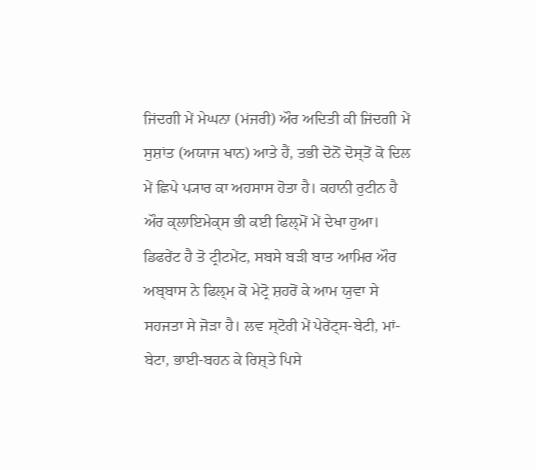ਜਿਂਦਗੀ ਮੇਂ ਮੇਘਨਾ (ਮਂਜਰੀ) ਔਰ ਅਦਿਤੀ ਕੀ ਜਿਂਦਗੀ ਮੇਂ ਸੁਸ਼ਾਂਤ (ਅਯਾਜ ਖਾਨ) ਆਤੇ ਹੈਂ, ਤਭੀ ਦੋਨੋਂ ਦੋਸ੍ਤੋਂ ਕੋ ਦਿਲ ਮੇਂ ਛਿਪੇ ਪ੍ਯਾਰ ਕਾ ਅਹਸਾਸ ਹੋਤਾ ਹੈ। ਕਹਾਨੀ ਰੁਟੀਨ ਹੈ ਔਰ ਕ੍ਲਾਇਮੇਕ੍ਸ ਭੀ ਕਈ ਫਿਲ੍ਮੋਂ ਮੇਂ ਦੇਖਾ ਹੁਆ। ਡਿਫਰੇਂਟ ਹੈ ਤੋ ਟ੍ਰੀਟਮੇਂਟ, ਸਬਸੇ ਬਡ਼ੀ ਬਾਤ ਆਮਿਰ ਔਰ ਅਬ੍ਬਾਸ ਨੇ ਫਿਲ੍ਮ ਕੋ ਮੇਟ੍ਰੋ ਸ਼ਹਰੋਂ ਕੇ ਆਮ ਯੁਵਾ ਸੇ ਸਹਜਤਾ ਸੇ ਜੋਡ਼ਾ ਹੈ। ਲਵ ਸ੍ਟੋਰੀ ਮੇਂ ਪੇਰੇਂਟ੍ਸ-ਬੇਟੀ, ਮਾਂ-ਬੇਟਾ, ਭਾਈ-ਬਹਨ ਕੇ ਰਿਸ਼੍ਤੇ ਪਿਸੇ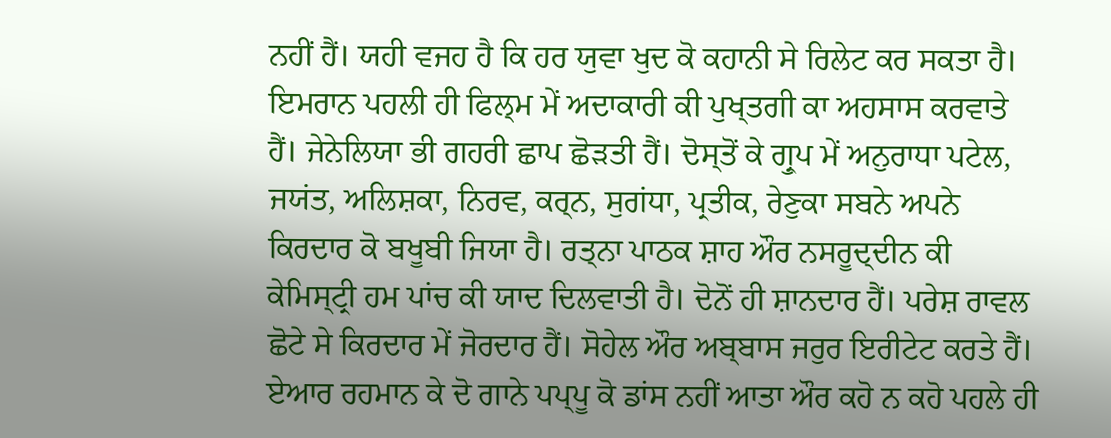ਨਹੀਂ ਹੈਂ। ਯਹੀ ਵਜਹ ਹੈ ਕਿ ਹਰ ਯੁਵਾ ਖੁਦ ਕੋ ਕਹਾਨੀ ਸੇ ਰਿਲੇਟ ਕਰ ਸਕਤਾ ਹੈ। ਇਮਰਾਨ ਪਹਲੀ ਹੀ ਫਿਲ੍ਮ ਮੇਂ ਅਦਾਕਾਰੀ ਕੀ ਪੁਖ੍ਤਗੀ ਕਾ ਅਹਸਾਸ ਕਰਵਾਤੇ ਹੈਂ। ਜੇਨੇਲਿਯਾ ਭੀ ਗਹਰੀ ਛਾਪ ਛੋਡ਼ਤੀ ਹੈਂ। ਦੋਸ੍ਤੋਂ ਕੇ ਗ੍ਰੁਪ ਮੇਂ ਅਨੁਰਾਧਾ ਪਟੇਲ, ਜਯਂਤ, ਅਲਿਸ਼ਕਾ, ਨਿਰਵ, ਕਰ੍ਨ, ਸੁਗਂਧਾ, ਪ੍ਰਤੀਕ, ਰੇਣੁਕਾ ਸਬਨੇ ਅਪਨੇ ਕਿਰਦਾਰ ਕੋ ਬਖੂਬੀ ਜਿਯਾ ਹੈ। ਰਤ੍ਨਾ ਪਾਠਕ ਸ਼ਾਹ ਔਰ ਨਸਰੂਦ੍ਦੀਨ ਕੀ ਕੇਮਿਸ੍ਟ੍ਰੀ ਹਮ ਪਾਂਚ ਕੀ ਯਾਦ ਦਿਲਵਾਤੀ ਹੈ। ਦੋਨੋਂ ਹੀ ਸ਼ਾਨਦਾਰ ਹੈਂ। ਪਰੇਸ਼ ਰਾਵਲ ਛੋਟੇ ਸੇ ਕਿਰਦਾਰ ਮੇਂ ਜੋਰਦਾਰ ਹੈਂ। ਸੋਹੇਲ ਔਰ ਅਬ੍ਬਾਸ ਜਰੁਰ ਇਰੀਟੇਟ ਕਰਤੇ ਹੈਂ। ਏਆਰ ਰਹਮਾਨ ਕੇ ਦੋ ਗਾਨੇ ਪਪ੍ਪੂ ਕੋ ਡਾਂਸ ਨਹੀਂ ਆਤਾ ਔਰ ਕਹੋ ਨ ਕਹੋ ਪਹਲੇ ਹੀ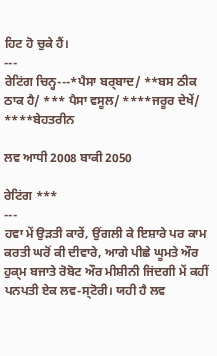ਹਿਟ ਹੋ ਚੁਕੇ ਹੈਂ।
---
ਰੇਟਿਂਗ ਚਿਨ੍ਹ---*ਪੈਸਾ ਬਰ੍ਬਾਦ/ **ਬਸ ਠੀਕ ਠਾਕ ਹੈ/ *** ਪੈਸਾ ਵਸੂਲ/ ****ਜਰੂਰ ਦੇਖੇਂ/ ****ਬੇਹਤਰੀਨ

ਲਵ ਆਧੀ 2008 ਬਾਕੀ 2050

ਰੇਟਿਂਗ ***
---
ਹਵਾ ਮੇਂ ਉਡ਼ਤੀ ਕਾਰੇਂ, ਉਂਗਲੀ ਕੇ ਇਸ਼ਾਰੇ ਪਰ ਕਾਮ ਕਰਤੀ ਘਰੋਂ ਕੀ ਦੀਵਾਰੇ, ਆਗੇ ਪੀਛੇ ਘੂਮਤੇ ਔਰ ਹੁਕ੍ਮ ਬਜਾਤੇ ਰੋਬੋਟ ਔਰ ਮੀਸ਼ੀਨੀ ਜਿਂਦਗੀ ਮੇਂ ਕਹੀਂ ਪਨਪਤੀ ਏਕ ਲਵ-ਸ੍ਟੋਰੀ। ਯਹੀ ਹੈ ਲਵ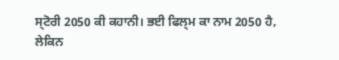ਸ੍ਟੋਰੀ 2050 ਕੀ ਕਹਾਨੀ। ਭਈ ਫਿਲ੍ਮ ਕਾ ਨਾਮ 2050 ਹੈ, ਲੇਕਿਨ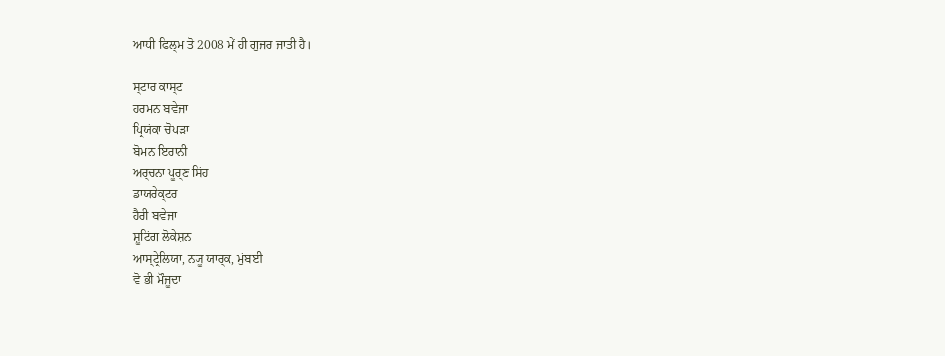ਆਧੀ ਫਿਲ੍ਮ ਤੋ 2008 ਮੇਂ ਹੀ ਗੁਜਰ ਜਾਤੀ ਹੈ।

ਸ੍ਟਾਰ ਕਾਸ੍ਟ
ਹਰਮਨ ਬਵੇਜਾ
ਪ੍ਰਿਯਂਕਾ ਚੋਪਡ਼ਾ
ਬੋਮਨ ਇਰਾਨੀ
ਅਰ੍ਚਨਾ ਪੂਰ੍ਣ ਸਿਂਹ
ਡਾਯਰੇਕ੍ਟਰ
ਹੈਰੀ ਬਵੇਜਾ
ਸ਼ੂਟਿਂਗ ਲੋਕੇਸ਼ਨ
ਆਸ੍ਟ੍ਰੇਲਿਯਾ, ਨ੍ਯੂ ਯਾਰ੍ਕ, ਮੁਂਬਈ
ਵੋ ਭੀ ਮੌਜੂਦਾ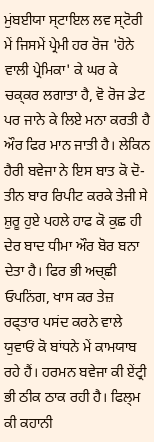ਮੁਂਬਈਯਾ ਸ੍ਟਾਇਲ ਲਵ ਸ੍ਟੋਰੀ ਮੇਂ ਜਿਸਮੇਂ ਪ੍ਰੇਮੀ ਹਰ ਰੋਜ 'ਹੋਨੇ ਵਾਲੀ ਪ੍ਰੇਮਿਕਾ' ਕੇ ਘਰ ਕੇ ਚਕ੍ਕਰ ਲਗਾਤਾ ਹੈ, ਵੋ ਰੋਜ ਡੇਟ ਪਰ ਜਾਨੇ ਕੇ ਲਿਏ ਮਨਾ ਕਰਤੀ ਹੈ ਔਰ ਫਿਰ ਮਾਨ ਜਾਤੀ ਹੈ। ਲੇਕਿਨ ਹੈਰੀ ਬਵੇਜਾ ਨੇ ਇਸ ਬਾਤ ਕੋ ਦੋ-ਤੀਨ ਬਾਰ ਰਿਪੀਟ ਕਰਕੇ ਤੇਜੀ ਸੇ ਸ਼ੁਰੂ ਹੁਏ ਪਹਲੇ ਹਾਫ ਕੋ ਕੁਛ ਹੀ ਦੇਰ ਬਾਦ ਧੀਮਾ ਔਰ ਬੋਰ ਬਨਾ ਦੇਤਾ ਹੈ। ਫਿਰ ਭੀ ਅਚ੍ਛੀ ਓਪਨਿਂਗ, ਖਾਸ ਕਰ ਤੇਜ਼ ਰਫ੍ਤਾਰ ਪਸਂਦ ਕਰਨੇ ਵਾਲੇ ਯੁਵਾਓਂ ਕੋ ਬਾਂਧਨੇ ਮੇਂ ਕਾਮਯਾਬ ਰਹੇ ਹੈਂ। ਹਰਮਨ ਬਵੇਜਾ ਕੀ ਏਂਟ੍ਰੀ ਭੀ ਠੀਕ ਠਾਕ ਰਹੀ ਹੈ। ਫਿਲ੍ਮ ਕੀ ਕਹਾਨੀ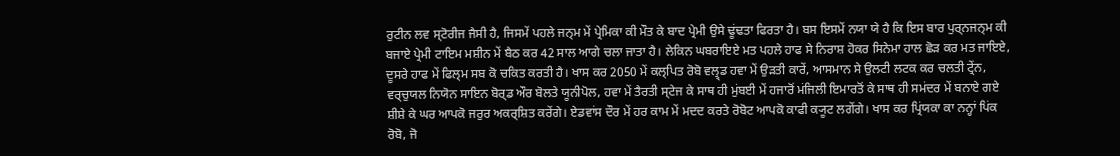ਰੁਟੀਨ ਲਵ ਸ੍ਟੋਰੀਜ ਜੈਸੀ ਹੈ, ਜਿਸਮੇਂ ਪਹਲੇ ਜਨ੍ਮ ਮੇਂ ਪ੍ਰੇਮਿਕਾ ਕੀ ਮੌਤ ਕੇ ਬਾਦ ਪ੍ਰੇਮੀ ਉਸੇ ਢੂਂਢਤਾ ਫਿਰਤਾ ਹੈ। ਬਸ ਇਸਮੇਂ ਨਯਾ ਯੇ ਹੈ ਕਿ ਇਸ ਬਾਰ ਪੁਰ੍ਨਜਨ੍ਮ ਕੀ ਬਜਾਏ ਪ੍ਰੇਮੀ ਟਾਇਮ ਮਸ਼ੀਨ ਮੇਂ ਬੈਠ ਕਰ 42 ਸਾਲ ਆਗੇ ਚਲਾ ਜਾਤਾ ਹੈ। ਲੇਕਿਨ ਘਬਰਾਇਏ ਮਤ ਪਹਲੇ ਹਾਫ ਸੇ ਨਿਰਾਸ਼ ਹੋਕਰ ਸਿਨੇਮਾ ਹਾਲ ਛੋਡ਼ ਕਰ ਮਤ ਜਾਇਏ, ਦੂਸਰੇ ਹਾਫ ਮੇਂ ਫਿਲ੍ਮ ਸਬ ਕੋ ਚਕਿਤ ਕਰਤੀ ਹੈ। ਖਾਸ ਕਰ 2050 ਮੇਂ ਕਲ੍ਪਿਤ ਰੋਬੋ ਵਲ੍ਰ੍ਡ ਹਵਾ ਮੇਂ ਉਡ਼ਤੀ ਕਾਰੇਂ, ਆਸਮਾਨ ਸੇ ਉਲਟੀ ਲਟਕ ਕਰ ਚਲਤੀ ਟ੍ਰੇਂਨ, ਵਰ੍ਚੁਯਲ ਨਿਯੋਨ ਸਾਇਨ ਬੋਰ੍ਡ ਔਰ ਬੋਲਤੇ ਯੂਨੀਪੋਲ, ਹਵਾ ਮੇਂ ਤੈਰਤੀ ਸ੍ਟੇਜ ਕੇ ਸਾਥ ਹੀ ਮੁਂਬਈ ਮੇਂ ਹਜਾਰੋਂ ਮਂਜਿਲੀ ਇਮਾਰਤੋਂ ਕੇ ਸਾਥ ਹੀ ਸਮਂਦਰ ਮੇਂ ਬਨਾਏ ਗਏ ਸ਼ੀਸ਼ੇ ਕੇ ਘਰ ਆਪਕੋ ਜਰੁਰ ਅਕਰ੍ਸ਼ਿਤ ਕਰੇਂਗੇ। ਏਡਵਾਂਸ ਦੌਰ ਮੇਂ ਹਰ ਕਾਮ ਮੇਂ ਮਦਦ ਕਰਤੇ ਰੋਬੋਟ ਆਪਕੋ ਕਾਫੀ ਕ੍ਯੂਟ ਲਗੇਂਗੇ। ਖਾਸ ਕਰ ਪ੍ਰਿਂਯਕਾ ਕਾ ਨਨ੍ਹਾਂ ਪਿਂਕ ਰੋਬੋ, ਜੋ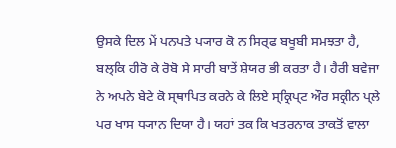ਉਸਕੇ ਦਿਲ ਮੇਂ ਪਨਪਤੇ ਪ੍ਯਾਰ ਕੋ ਨ ਸਿਰ੍ਫ ਬਖੂਬੀ ਸਮਝਤਾ ਹੈ, ਬਲ੍ਕਿ ਹੀਰੋ ਕੇ ਰੋਬੋ ਸੇ ਸਾਰੀ ਬਾਤੇਂ ਸ਼ੇਯਰ ਭੀ ਕਰਤਾ ਹੈ। ਹੈਰੀ ਬਵੇਜਾ ਨੇ ਅਪਨੇ ਬੇਟੇ ਕੋ ਸ੍ਥਾਪਿਤ ਕਰਨੇ ਕੇ ਲਿਏ ਸ੍ਕ੍ਰਿਪ੍ਟ ਔਰ ਸਕ੍ਰੀਨ ਪ੍ਲੇ ਪਰ ਖਾਸ ਧ੍ਯਾਨ ਦਿਯਾ ਹੈ। ਯਹਾਂ ਤਕ ਕਿ ਖਤਰਨਾਕ ਤਾਕਤੋਂ ਵਾਲਾ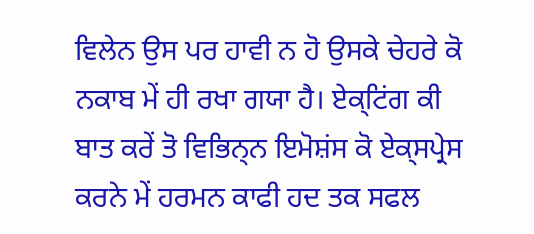ਵਿਲੇਨ ਉਸ ਪਰ ਹਾਵੀ ਨ ਹੋ ਉਸਕੇ ਚੇਹਰੇ ਕੋ ਨਕਾਬ ਮੇਂ ਹੀ ਰਖਾ ਗਯਾ ਹੈ। ਏਕ੍ਟਿਂਗ ਕੀ ਬਾਤ ਕਰੇਂ ਤੋ ਵਿਭਿਨ੍ਨ ਇਮੋਸ਼ਂਸ ਕੋ ਏਕ੍ਸਪ੍ਰੇਸ ਕਰਨੇ ਮੇਂ ਹਰਮਨ ਕਾਫੀ ਹਦ ਤਕ ਸਫਲ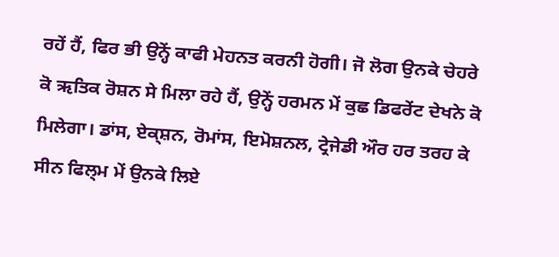ਰਹੇਂ ਹੈਂ, ਫਿਰ ਭੀ ਉਨ੍ਹੇਂ ਕਾਫੀ ਮੇਹਨਤ ਕਰਨੀ ਹੋਗੀ। ਜੋ ਲੋਗ ਉਨਕੇ ਚੇਹਰੇ ਕੋ ऋਤਿਕ ਰੋਸ਼ਨ ਸੇ ਮਿਲਾ ਰਹੇ ਹੈਂ, ਉਨ੍ਹੇਂ ਹਰਮਨ ਮੇਂ ਕੁਛ ਡਿਫਰੇਂਟ ਦੇਖਨੇ ਕੋ ਮਿਲੇਗਾ। ਡਾਂਸ, ਏਕ੍ਸ਼ਨ, ਰੋਮਾਂਸ, ਇਮੋਸ਼ਨਲ, ਟ੍ਰੇਜੇਡੀ ਔਰ ਹਰ ਤਰਹ ਕੇ ਸੀਨ ਫਿਲ੍ਮ ਮੇਂ ਉਨਕੇ ਲਿਏ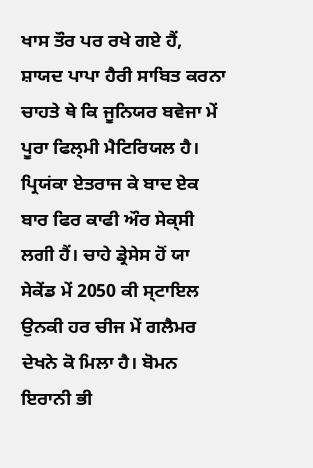ਖਾਸ ਤੌਰ ਪਰ ਰਖੇ ਗਏ ਹੈਂ, ਸ਼ਾਯਦ ਪਾਪਾ ਹੈਰੀ ਸਾਬਿਤ ਕਰਨਾ ਚਾਹਤੇ ਥੇ ਕਿ ਜੂਨਿਯਰ ਬਵੇਜਾ ਮੇਂ ਪੂਰਾ ਫਿਲ੍ਮੀ ਮੈਟਿਰਿਯਲ ਹੈ। ਪ੍ਰਿਯਂਕਾ ਏਤਰਾਜ ਕੇ ਬਾਦ ਏਕ ਬਾਰ ਫਿਰ ਕਾਫੀ ਔਰ ਸੇਕ੍ਸੀ ਲਗੀ ਹੈਂ। ਚਾਹੇ ਡ੍ਰੇਸੇਸ ਹੋਂ ਯਾ ਸੇਕੇਂਡ ਮੇਂ 2050 ਕੀ ਸ੍ਟਾਇਲ ਉਨਕੀ ਹਰ ਚੀਜ ਮੇਂ ਗਲੈਮਰ ਦੇਖਨੇ ਕੋ ਮਿਲਾ ਹੈ। ਬੋਮਨ ਇਰਾਨੀ ਭੀ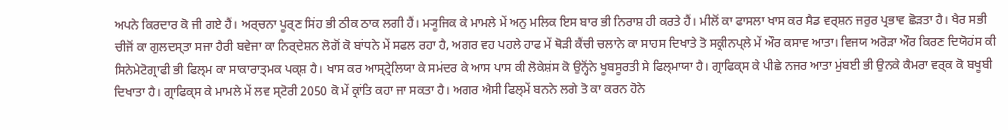ਅਪਨੇ ਕਿਰਦਾਰ ਕੋ ਜੀ ਗਏ ਹੈਂ। ਅਰ੍ਚਨਾ ਪੂਰ੍ਣ ਸਿਂਹ ਭੀ ਠੀਕ ਠਾਕ ਲਗੀ ਹੈਂ। ਮ੍ਯੂਜਿਕ ਕੇ ਮਾਮਲੇ ਮੇਂ ਅਨੁ ਮਲਿਕ ਇਸ ਬਾਰ ਭੀ ਨਿਰਾਸ਼ ਹੀ ਕਰਤੇ ਹੈਂ। ਮੀਲੋਂ ਕਾ ਫਾਸਲਾ ਖਾਸ ਕਰ ਸੈਡ ਵਰ੍ਸ਼ਨ ਜਰੁਰ ਪ੍ਰਭਾਵ ਛੋਡ਼ਤਾ ਹੈ। ਖੈਰ ਸਭੀ ਚੀਜੋਂ ਕਾ ਗੁਲਦਸ੍ਤਾ ਸਜਾ ਹੈਰੀ ਬਵੇਜਾ ਕਾ ਨਿਰ੍ਦੇਸ਼ਨ ਲੋਗੋਂ ਕੋ ਬਾਂਧਨੇ ਮੇਂ ਸਫਲ ਰਹਾ ਹੈ, ਅਗਰ ਵਹ ਪਹਲੇ ਹਾਫ ਮੇਂ ਥੋਡ਼ੀ ਕੈਂਚੀ ਚਲਾਨੇ ਕਾ ਸਾਹਸ ਦਿਖਾਤੇ ਤੋ ਸਕ੍ਰੀਨਪ੍ਲੇ ਮੇਂ ਔਰ ਕਸਾਵ ਆਤਾ। ਵਿਜਯ ਅਰੋਡ਼ਾ ਔਰ ਕਿਰਣ ਦਿਯੋਹਂਸ ਕੀ ਸਿਨੇਮੇਟੋਗ੍ਰਾਫੀ ਭੀ ਫਿਲ੍ਮ ਕਾ ਸਾਕਾਰਾਤ੍ਮਕ ਪਕ੍ਸ਼ ਹੈ। ਖਾਸ ਕਰ ਆਸ੍ਟ੍ਰੇਲਿਯਾ ਕੇ ਸਮਂਦਰ ਕੇ ਆਸ ਪਾਸ ਕੀ ਲੋਕੇਸ਼ਂਸ ਕੋ ਉਨ੍ਹੋਂਨੇ ਖੂਬਸੂਰਤੀ ਸੇ ਫਿਲ੍ਮਾਯਾ ਹੈ। ਗ੍ਰਾਫਿਕ੍ਸ ਕੇ ਪੀਛੇ ਨਜਰ ਆਤਾ ਮੁਂਬਈ ਭੀ ਉਨਕੇ ਕੈਮਰਾ ਵਰ੍ਕ ਕੋ ਬਖੂਬੀ ਦਿਖਾਤਾ ਹੈ। ਗ੍ਰਾਫਿਕ੍ਸ ਕੇ ਮਾਮਲੇ ਮੇਂ ਲਵ ਸ੍ਟੋਰੀ 2050 ਕੋ ਮੇਂ ਕ੍ਰਾਂਤਿ ਕਹਾ ਜਾ ਸਕਤਾ ਹੈ। ਅਗਰ ਐਸੀ ਫਿਲ੍ਮੇਂ ਬਨਨੇ ਲਗੇ ਤੋ ਕਾ ਕਰਨ ਹੋਨੇ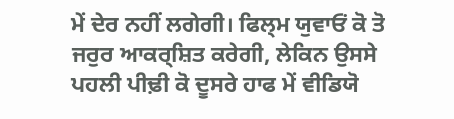ਮੇਂ ਦੇਰ ਨਹੀਂ ਲਗੇਗੀ। ਫਿਲ੍ਮ ਯੁਵਾਓਂ ਕੋ ਤੋ ਜਰੁਰ ਆਕਰ੍ਸ਼ਿਤ ਕਰੇਗੀ, ਲੇਕਿਨ ਉਸਸੇ ਪਹਲੀ ਪੀਢ਼ੀ ਕੋ ਦੂਸਰੇ ਹਾਫ ਮੇਂ ਵੀਡਿਯੋ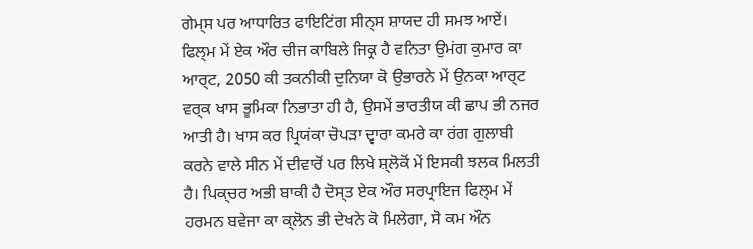ਗੇਮ੍ਸ ਪਰ ਆਧਾਰਿਤ ਫਾਇਟਿਂਗ ਸੀਨ੍ਸ ਸ਼ਾਯਦ ਹੀ ਸਮਝ ਆਏਂ। ਫਿਲ੍ਮ ਮੇਂ ਏਕ ਔਰ ਚੀਜ ਕਾਬਿਲੇ ਜਿਕ੍ਰ ਹੈ ਵਨਿਤਾ ਉਮਂਗ ਕੁਮਾਰ ਕਾ ਆਰ੍ਟ, 2050 ਕੀ ਤਕਨੀਕੀ ਦੁਨਿਯਾ ਕੋ ਉਭਾਰਨੇ ਮੇਂ ਉਨਕਾ ਆਰ੍ਟ ਵਰ੍ਕ ਖਾਸ ਭੂਮਿਕਾ ਨਿਭਾਤਾ ਹੀ ਹੈ, ਉਸਮੇਂ ਭਾਰਤੀਯ ਕੀ ਛਾਪ ਭੀ ਨਜਰ ਆਤੀ ਹੈ। ਖਾਸ ਕਰ ਪ੍ਰਿਯਂਕਾ ਚੋਪਡ਼ਾ ਦ੍ਵਾਰਾ ਕਮਰੇ ਕਾ ਰਂਗ ਗੁਲਾਬੀ ਕਰਨੇ ਵਾਲੇ ਸੀਨ ਮੇਂ ਦੀਵਾਰੋਂ ਪਰ ਲਿਖੇ ਸ਼੍ਲੋਕੋਂ ਮੇਂ ਇਸਕੀ ਝਲਕ ਮਿਲਤੀ ਹੈ। ਪਿਕ੍ਚਰ ਅਭੀ ਬਾਕੀ ਹੈ ਦੋਸ੍ਤ ਏਕ ਔਰ ਸਰਪ੍ਰਾਇਜ ਫਿਲ੍ਮ ਮੇਂ ਹਰਮਨ ਬਵੇਜਾ ਕਾ ਕ੍ਲੋਨ ਭੀ ਦੇਖਨੇ ਕੋ ਮਿਲੇਗਾ, ਸੋ ਕਮ ਔਨ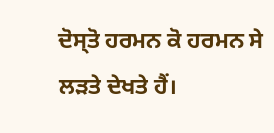ਦੋਸ੍ਤੋ ਹਰਮਨ ਕੋ ਹਰਮਨ ਸੇ ਲਡ਼ਤੇ ਦੇਖਤੇ ਹੈਂ।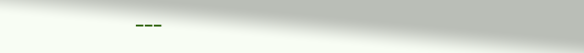---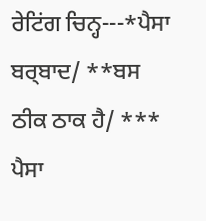ਰੇਟਿਂਗ ਚਿਨ੍ਹ---*ਪੈਸਾ ਬਰ੍ਬਾਦ/ **ਬਸ ਠੀਕ ਠਾਕ ਹੈ/ *** ਪੈਸਾ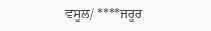ਵਸੂਲ/ ****ਜਰੂਰ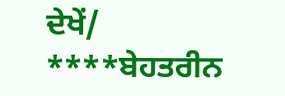ਦੇਖੇਂ/ ****ਬੇਹਤਰੀਨ